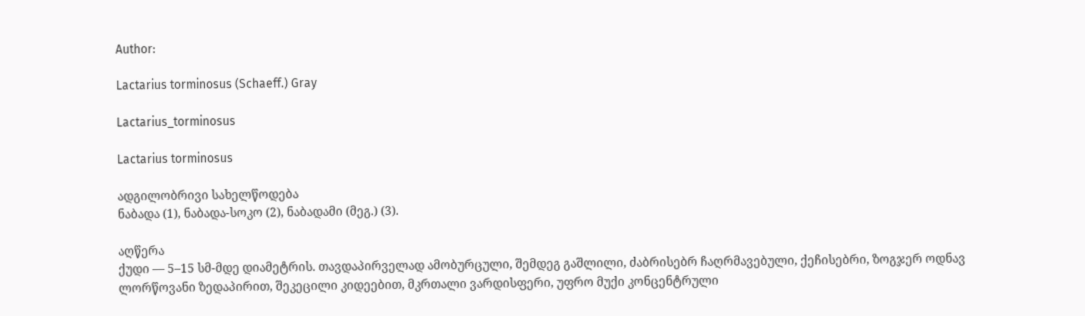Author:

Lactarius torminosus (Schaeff.) Gray

Lactarius_torminosus

Lactarius torminosus

ადგილობრივი სახელწოდება
ნაბადა (1), ნაბადა-სოკო (2), ნაბადამი (მეგ.) (3).

აღწერა
ქუდი — 5–15 სმ-მდე დიამეტრის. თავდაპირველად ამობურცული, შემდეგ გაშლილი, ძაბრისებრ ჩაღრმავებული, ქეჩისებრი, ზოგჯერ ოდნავ ლორწოვანი ზედაპირით, შეკეცილი კიდეებით, მკრთალი ვარდისფერი, უფრო მუქი კონცენტრული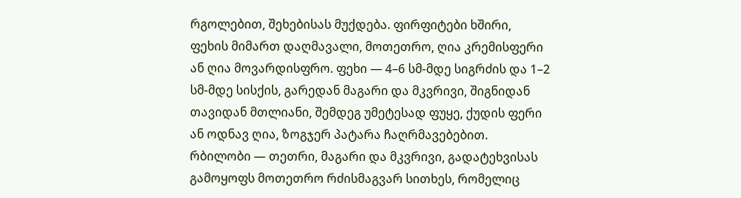რგოლებით, შეხებისას მუქდება. ფირფიტები ხშირი, ფეხის მიმართ დაღმავალი, მოთეთრო, ღია კრემისფერი ან ღია მოვარდისფრო. ფეხი — 4–6 სმ-მდე სიგრძის და 1–2 სმ-მდე სისქის, გარედან მაგარი და მკვრივი, შიგნიდან თავიდან მთლიანი, შემდეგ უმეტესად ფუყე, ქუდის ფერი ან ოდნავ ღია, ზოგჯერ პატარა ჩაღრმავებებით. რბილობი — თეთრი, მაგარი და მკვრივი, გადატეხვისას გამოყოფს მოთეთრო რძისმაგვარ სითხეს, რომელიც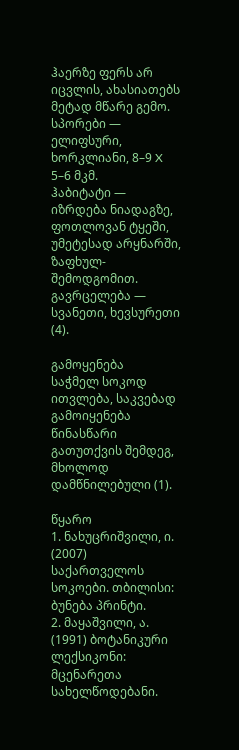ჰაერზე ფერს არ იცვლის, ახასიათებს მეტად მწარე გემო. სპორები — ელიფსური, ხორკლიანი, 8–9 X 5–6 მკმ.
ჰაბიტატი — იზრდება ნიადაგზე, ფოთლოვან ტყეში, უმეტესად არყნარში, ზაფხულ-შემოდგომით.
გავრცელება — სვანეთი, ხევსურეთი (4).

გამოყენება
საჭმელ სოკოდ ითვლება, საკვებად გამოიყენება წინასწარი გათუთქვის შემდეგ, მხოლოდ დამწნილებული (1).

წყარო
1. ნახუცრიშვილი, ი. (2007) საქართველოს სოკოები. თბილისი: ბუნება პრინტი.
2. მაყაშვილი, ა. (1991) ბოტანიკური ლექსიკონი: მცენარეთა სახელწოდებანი.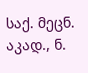საქ. მეცნ. აკად., ნ.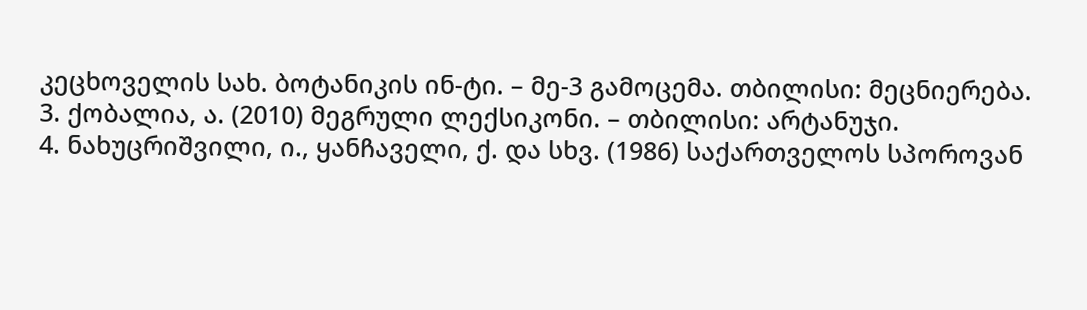კეცხოველის სახ. ბოტანიკის ინ-ტი. – მე-3 გამოცემა. თბილისი: მეცნიერება.
3. ქობალია, ა. (2010) მეგრული ლექსიკონი. – თბილისი: არტანუჯი.
4. ნახუცრიშვილი, ი., ყანჩაველი, ქ. და სხვ. (1986) საქართველოს სპოროვან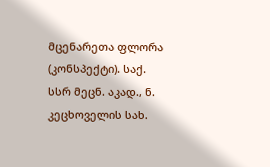მცენარეთა ფლორა (კონსპექტი). საქ. სსრ მეცნ. აკად., ნ. კეცხოველის სახ.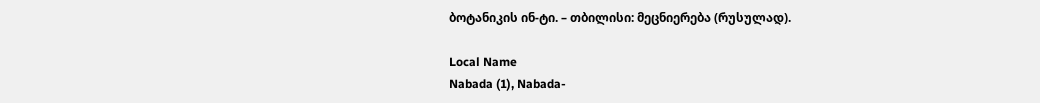ბოტანიკის ინ-ტი. – თბილისი: მეცნიერება (რუსულად).

Local Name
Nabada (1), Nabada-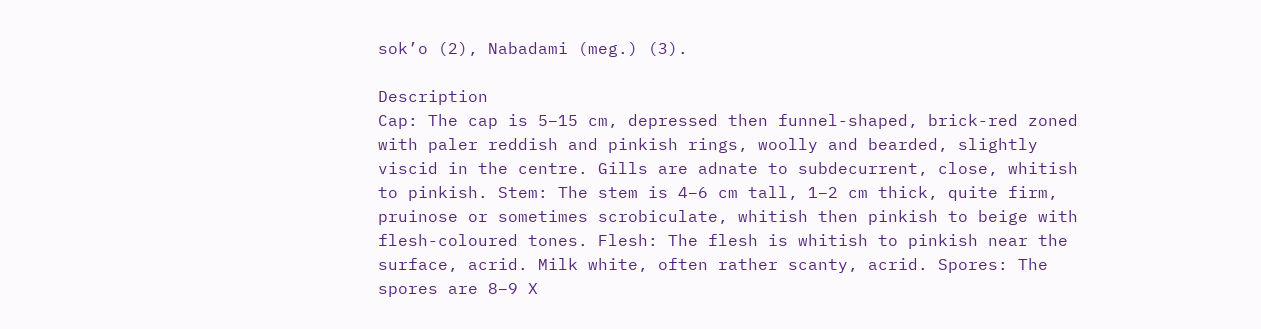sok’o (2), Nabadami (meg.) (3).

Description
Cap: The cap is 5–15 cm, depressed then funnel-shaped, brick-red zoned with paler reddish and pinkish rings, woolly and bearded, slightly viscid in the centre. Gills are adnate to subdecurrent, close, whitish to pinkish. Stem: The stem is 4–6 cm tall, 1–2 cm thick, quite firm, pruinose or sometimes scrobiculate, whitish then pinkish to beige with flesh-coloured tones. Flesh: The flesh is whitish to pinkish near the surface, acrid. Milk white, often rather scanty, acrid. Spores: The spores are 8–9 X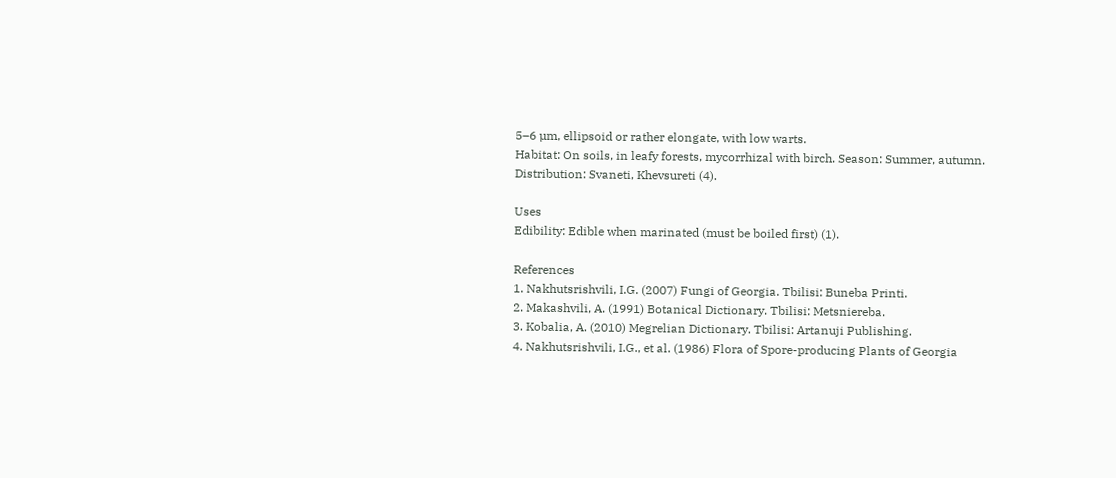5–6 µm, ellipsoid or rather elongate, with low warts.
Habitat: On soils, in leafy forests, mycorrhizal with birch. Season: Summer, autumn.
Distribution: Svaneti, Khevsureti (4).

Uses
Edibility: Edible when marinated (must be boiled first) (1).

References
1. Nakhutsrishvili, I.G. (2007) Fungi of Georgia. Tbilisi: Buneba Printi.
2. Makashvili, A. (1991) Botanical Dictionary. Tbilisi: Metsniereba.
3. Kobalia, A. (2010) Megrelian Dictionary. Tbilisi: Artanuji Publishing.
4. Nakhutsrishvili, I.G., et al. (1986) Flora of Spore-producing Plants of Georgia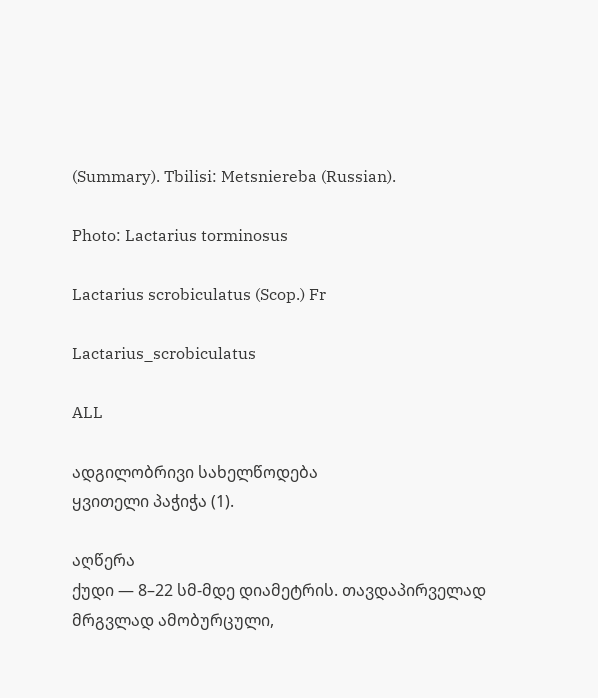(Summary). Tbilisi: Metsniereba (Russian).

Photo: Lactarius torminosus

Lactarius scrobiculatus (Scop.) Fr

Lactarius_scrobiculatus

ALL

ადგილობრივი სახელწოდება
ყვითელი პაჭიჭა (1).

აღწერა
ქუდი — 8–22 სმ-მდე დიამეტრის. თავდაპირველად მრგვლად ამობურცული,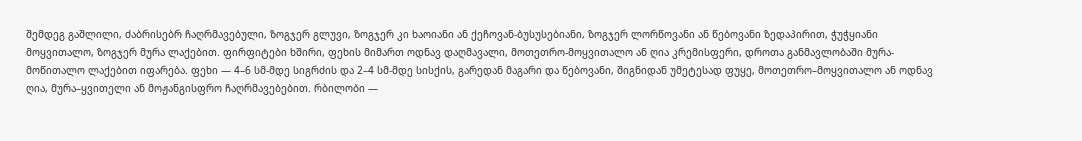შემდეგ გაშლილი, ძაბრისებრ ჩაღრმავებული, ზოგჯერ გლუვი, ზოგჯერ კი ხაოიანი ან ქეჩოვან-ბუსუსებიანი, ზოგჯერ ლორწოვანი ან წებოვანი ზედაპირით, ჭუჭყიანი მოყვითალო, ზოგჯერ მურა ლაქებით. ფირფიტები ხშირი, ფეხის მიმართ ოდნავ დაღმავალი, მოთეთრო-მოყვითალო ან ღია კრემისფერი, დროთა განმავლობაში მურა-მოწითალო ლაქებით იფარება. ფეხი — 4–6 სმ-მდე სიგრძის და 2–4 სმ-მდე სისქის, გარედან მაგარი და წებოვანი, შიგნიდან უმეტესად ფუყე, მოთეთრო–მოყვითალო ან ოდნავ ღია, მურა–ყვითელი ან მოჟანგისფრო ჩაღრმავებებით. რბილობი —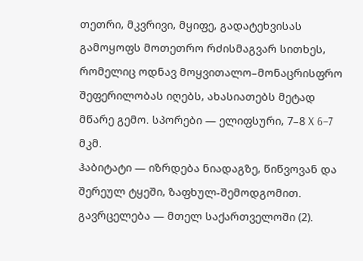თეთრი, მკვრივი, მყიფე, გადატეხვისას გამოყოფს მოთეთრო რძისმაგვარ სითხეს, რომელიც ოდნავ მოყვითალო–მონაცრისფრო შეფერილობას იღებს, ახასიათებს მეტად მწარე გემო. სპორები — ელიფსური, 7–8 X 6–7 მკმ.
ჰაბიტატი — იზრდება ნიადაგზე, წიწვოვან და შერეულ ტყეში, ზაფხულ-შემოდგომით.
გავრცელება — მთელ საქართველოში (2).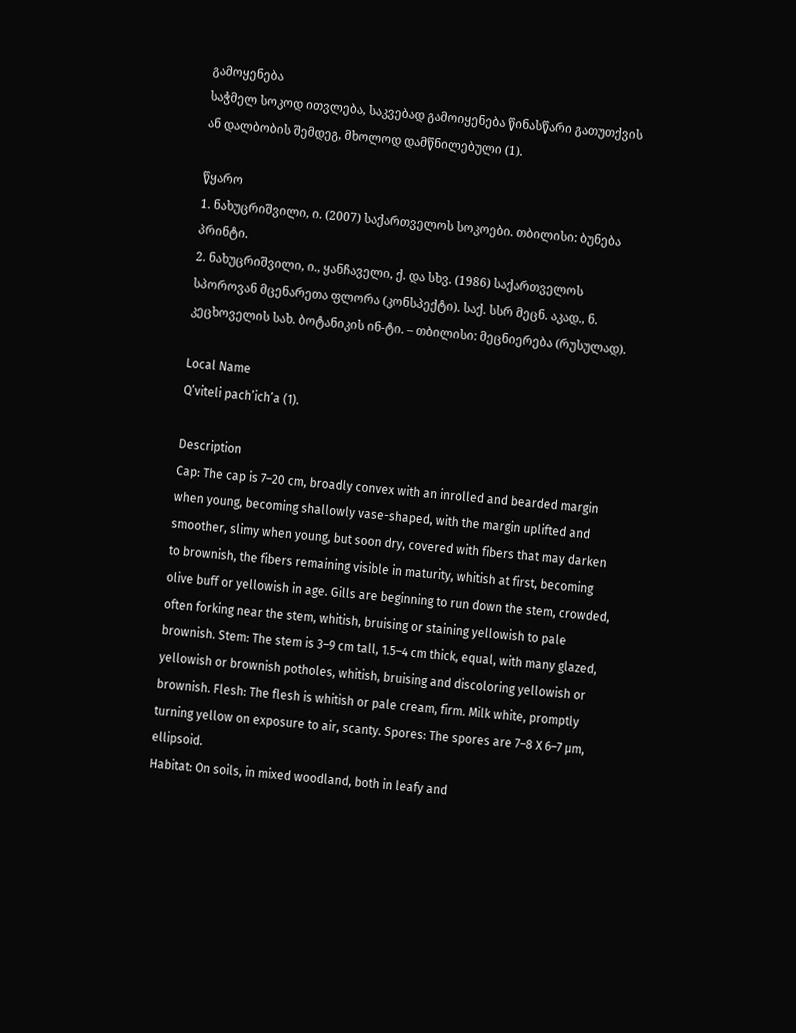გამოყენება
საჭმელ სოკოდ ითვლება, საკვებად გამოიყენება წინასწარი გათუთქვის ან დალბობის შემდეგ, მხოლოდ დამწნილებული (1).

წყარო
1. ნახუცრიშვილი, ი. (2007) საქართველოს სოკოები. თბილისი: ბუნება პრინტი.
2. ნახუცრიშვილი, ი., ყანჩაველი, ქ. და სხვ. (1986) საქართველოს სპოროვან მცენარეთა ფლორა (კონსპექტი). საქ. სსრ მეცნ. აკად., ნ. კეცხოველის სახ. ბოტანიკის ინ-ტი. – თბილისი: მეცნიერება (რუსულად).

Local Name
Q’viteli pach’ich’a (1).

Description
Cap: The cap is 7–20 cm, broadly convex with an inrolled and bearded margin when young, becoming shallowly vase-shaped, with the margin uplifted and smoother, slimy when young, but soon dry, covered with fibers that may darken to brownish, the fibers remaining visible in maturity, whitish at first, becoming olive buff or yellowish in age. Gills are beginning to run down the stem, crowded, often forking near the stem, whitish, bruising or staining yellowish to pale brownish. Stem: The stem is 3–9 cm tall, 1.5–4 cm thick, equal, with many glazed, yellowish or brownish potholes, whitish, bruising and discoloring yellowish or brownish. Flesh: The flesh is whitish or pale cream, firm. Milk white, promptly turning yellow on exposure to air, scanty. Spores: The spores are 7–8 X 6–7 µm, ellipsoid.
Habitat: On soils, in mixed woodland, both in leafy and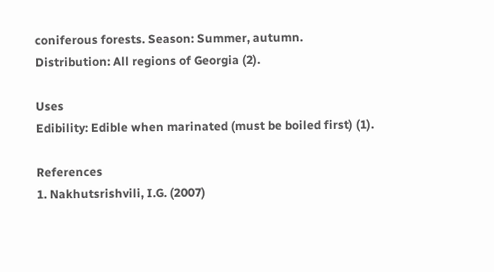coniferous forests. Season: Summer, autumn.
Distribution: All regions of Georgia (2).

Uses
Edibility: Edible when marinated (must be boiled first) (1).

References
1. Nakhutsrishvili, I.G. (2007)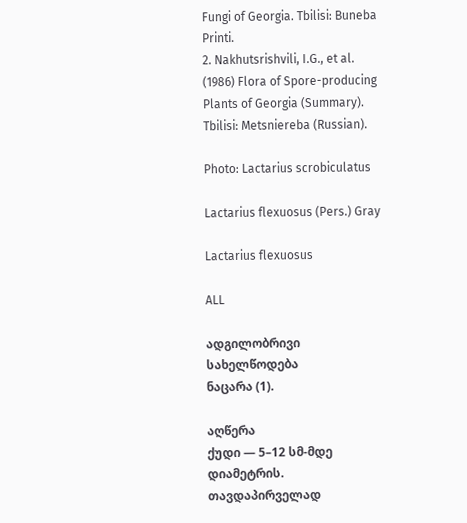Fungi of Georgia. Tbilisi: Buneba Printi.
2. Nakhutsrishvili, I.G., et al. (1986) Flora of Spore-producing Plants of Georgia (Summary). Tbilisi: Metsniereba (Russian).

Photo: Lactarius scrobiculatus

Lactarius flexuosus (Pers.) Gray

Lactarius flexuosus

ALL

ადგილობრივი სახელწოდება
ნაცარა (1).

აღწერა
ქუდი — 5–12 სმ-მდე დიამეტრის. თავდაპირველად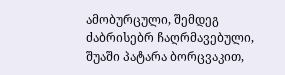ამობურცული, შემდეგ ძაბრისებრ ჩაღრმავებული, შუაში პატარა ბორცვაკით,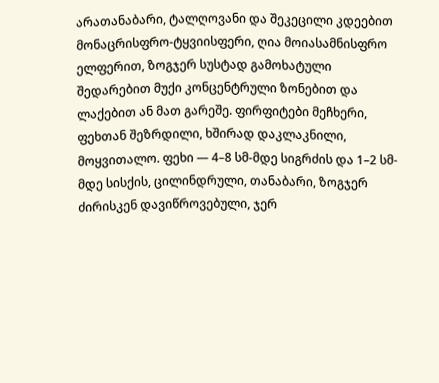არათანაბარი, ტალღოვანი და შეკეცილი კდეებით მონაცრისფრო-ტყვიისფერი, ღია მოიასამნისფრო ელფერით, ზოგჯერ სუსტად გამოხატული შედარებით მუქი კონცენტრული ზონებით და ლაქებით ან მათ გარეშე. ფირფიტები მეჩხერი, ფეხთან შეზრდილი, ხშირად დაკლაკნილი, მოყვითალო. ფეხი — 4–8 სმ-მდე სიგრძის და 1–2 სმ-მდე სისქის, ცილინდრული, თანაბარი, ზოგჯერ ძირისკენ დავიწროვებული, ჯერ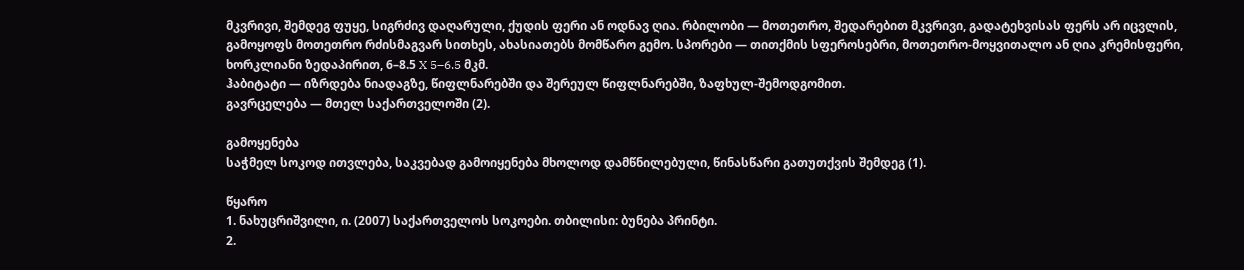მკვრივი, შემდეგ ფუყე, სიგრძივ დაღარული, ქუდის ფერი ან ოდნავ ღია. რბილობი — მოთეთრო, შედარებით მკვრივი, გადატეხვისას ფერს არ იცვლის, გამოყოფს მოთეთრო რძისმაგვარ სითხეს, ახასიათებს მომწარო გემო. სპორები — თითქმის სფეროსებრი, მოთეთრო-მოყვითალო ან ღია კრემისფერი, ხორკლიანი ზედაპირით, 6–8.5 X 5–6.5 მკმ.
ჰაბიტატი — იზრდება ნიადაგზე, წიფლნარებში და შერეულ წიფლნარებში, ზაფხულ-შემოდგომით.
გავრცელება — მთელ საქართველოში (2).

გამოყენება
საჭმელ სოკოდ ითვლება, საკვებად გამოიყენება მხოლოდ დამწნილებული, წინასწარი გათუთქვის შემდეგ (1).

წყარო
1. ნახუცრიშვილი, ი. (2007) საქართველოს სოკოები. თბილისი: ბუნება პრინტი.
2.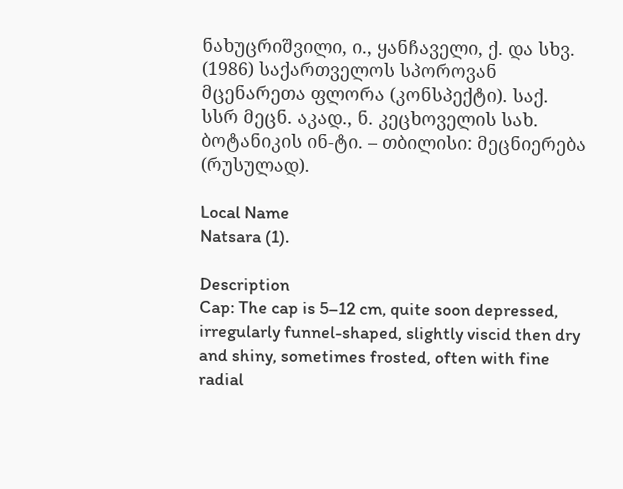ნახუცრიშვილი, ი., ყანჩაველი, ქ. და სხვ. (1986) საქართველოს სპოროვან მცენარეთა ფლორა (კონსპექტი). საქ. სსრ მეცნ. აკად., ნ. კეცხოველის სახ. ბოტანიკის ინ-ტი. – თბილისი: მეცნიერება (რუსულად).

Local Name
Natsara (1).

Description
Cap: The cap is 5–12 cm, quite soon depressed, irregularly funnel-shaped, slightly viscid then dry and shiny, sometimes frosted, often with fine radial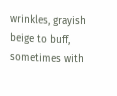wrinkles, grayish beige to buff, sometimes with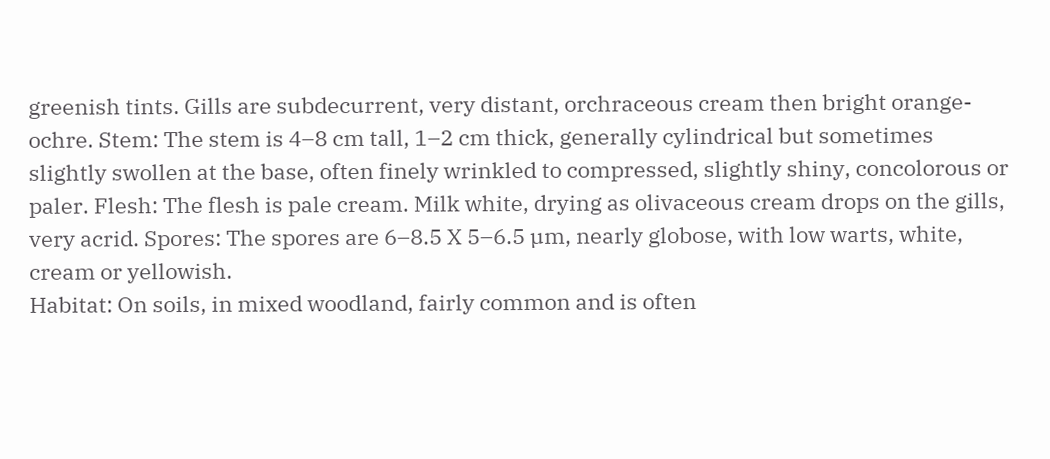greenish tints. Gills are subdecurrent, very distant, orchraceous cream then bright orange-ochre. Stem: The stem is 4–8 cm tall, 1–2 cm thick, generally cylindrical but sometimes slightly swollen at the base, often finely wrinkled to compressed, slightly shiny, concolorous or paler. Flesh: The flesh is pale cream. Milk white, drying as olivaceous cream drops on the gills, very acrid. Spores: The spores are 6–8.5 X 5–6.5 µm, nearly globose, with low warts, white, cream or yellowish.
Habitat: On soils, in mixed woodland, fairly common and is often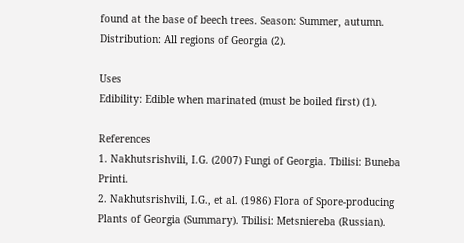found at the base of beech trees. Season: Summer, autumn.
Distribution: All regions of Georgia (2).

Uses
Edibility: Edible when marinated (must be boiled first) (1).

References
1. Nakhutsrishvili, I.G. (2007) Fungi of Georgia. Tbilisi: Buneba Printi.
2. Nakhutsrishvili, I.G., et al. (1986) Flora of Spore-producing Plants of Georgia (Summary). Tbilisi: Metsniereba (Russian).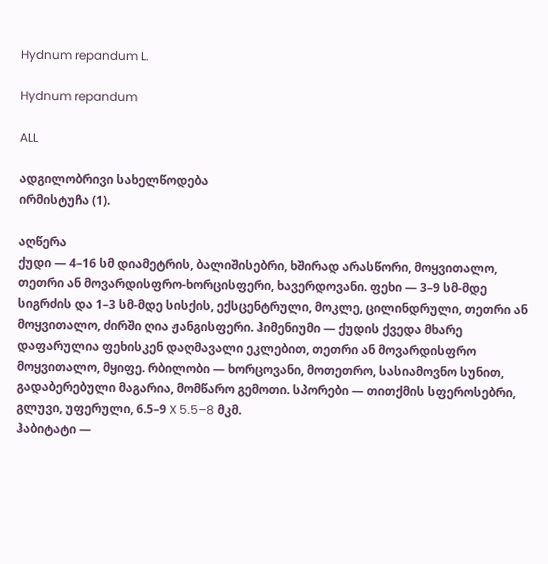Hydnum repandum L.

Hydnum repandum

ALL

ადგილობრივი სახელწოდება
ირმისტუჩა (1).

აღწერა
ქუდი — 4–16 სმ დიამეტრის, ბალიშისებრი, ხშირად არასწორი, მოყვითალო, თეთრი ან მოვარდისფრო-ხორცისფერი, ხავერდოვანი. ფეხი — 3–9 სმ-მდე სიგრძის და 1–3 სმ-მდე სისქის, ექსცენტრული, მოკლე, ცილინდრული, თეთრი ან მოყვითალო, ძირში ღია ჟანგისფერი. ჰიმენიუმი — ქუდის ქვედა მხარე დაფარულია ფეხისკენ დაღმავალი ეკლებით, თეთრი ან მოვარდისფრო მოყვითალო, მყიფე. რბილობი — ხორცოვანი, მოთეთრო, სასიამოვნო სუნით, გადაბერებული მაგარია, მომწარო გემოთი. სპორები — თითქმის სფეროსებრი, გლუვი, უფერული, 6.5–9 X 5.5–8 მკმ.
ჰაბიტატი —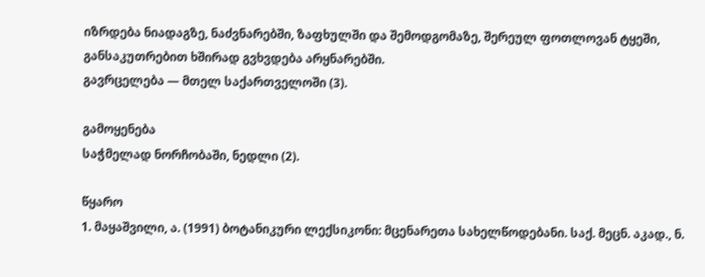იზრდება ნიადაგზე, ნაძვნარებში, ზაფხულში და შემოდგომაზე, შერეულ ფოთლოვან ტყეში, განსაკუთრებით ხშირად გვხვდება არყნარებში.
გავრცელება — მთელ საქართველოში (3).

გამოყენება
საჭმელად ნორჩობაში, ნედლი (2).

წყარო
1. მაყაშვილი, ა. (1991) ბოტანიკური ლექსიკონი: მცენარეთა სახელწოდებანი. საქ. მეცნ. აკად., ნ.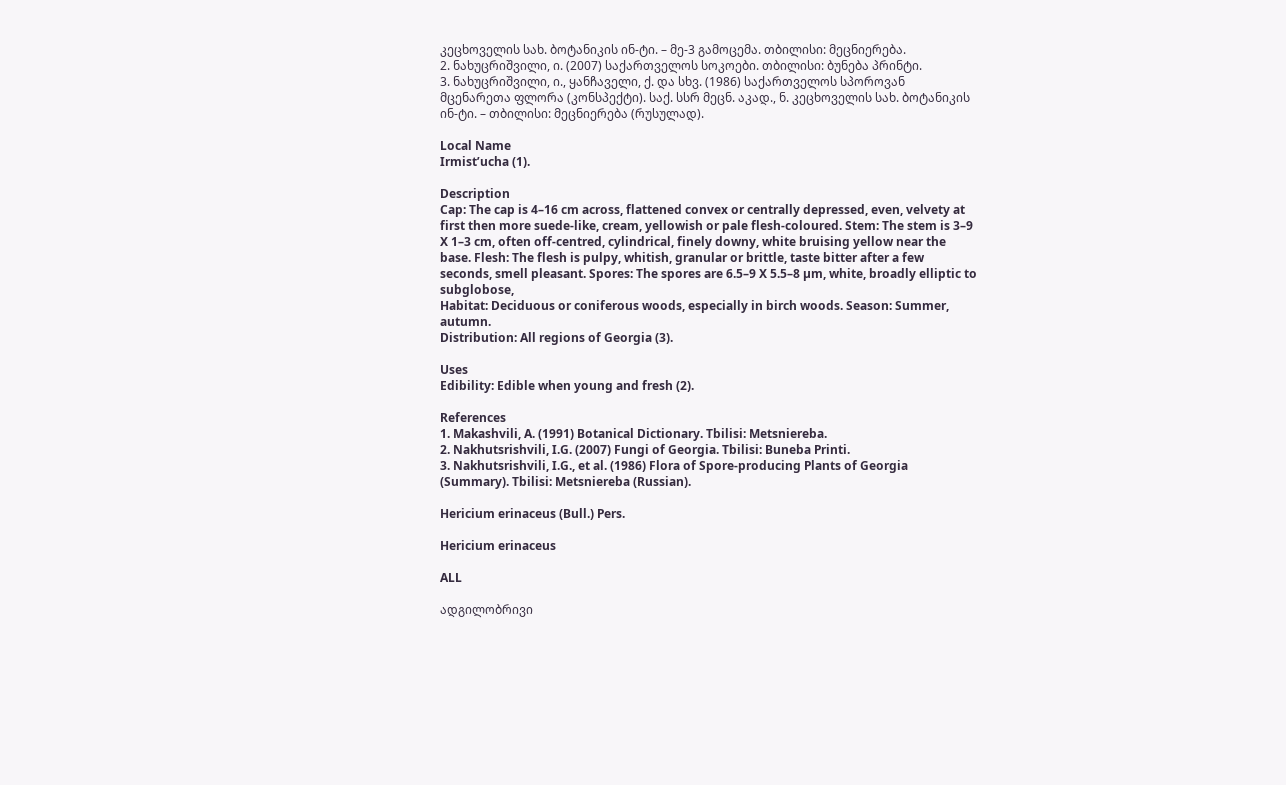კეცხოველის სახ. ბოტანიკის ინ-ტი. – მე-3 გამოცემა. თბილისი: მეცნიერება.
2. ნახუცრიშვილი, ი. (2007) საქართველოს სოკოები. თბილისი: ბუნება პრინტი.
3. ნახუცრიშვილი, ი., ყანჩაველი, ქ. და სხვ. (1986) საქართველოს სპოროვან მცენარეთა ფლორა (კონსპექტი). საქ. სსრ მეცნ. აკად., ნ. კეცხოველის სახ. ბოტანიკის ინ-ტი. – თბილისი: მეცნიერება (რუსულად).

Local Name
Irmist’ucha (1).

Description
Cap: The cap is 4–16 cm across, flattened convex or centrally depressed, even, velvety at first then more suede-like, cream, yellowish or pale flesh-coloured. Stem: The stem is 3–9 X 1–3 cm, often off-centred, cylindrical, finely downy, white bruising yellow near the base. Flesh: The flesh is pulpy, whitish, granular or brittle, taste bitter after a few seconds, smell pleasant. Spores: The spores are 6.5–9 X 5.5–8 µm, white, broadly elliptic to subglobose,
Habitat: Deciduous or coniferous woods, especially in birch woods. Season: Summer, autumn.
Distribution: All regions of Georgia (3).

Uses
Edibility: Edible when young and fresh (2).

References
1. Makashvili, A. (1991) Botanical Dictionary. Tbilisi: Metsniereba.
2. Nakhutsrishvili, I.G. (2007) Fungi of Georgia. Tbilisi: Buneba Printi.
3. Nakhutsrishvili, I.G., et al. (1986) Flora of Spore-producing Plants of Georgia (Summary). Tbilisi: Metsniereba (Russian).

Hericium erinaceus (Bull.) Pers.

Hericium erinaceus

ALL

ადგილობრივი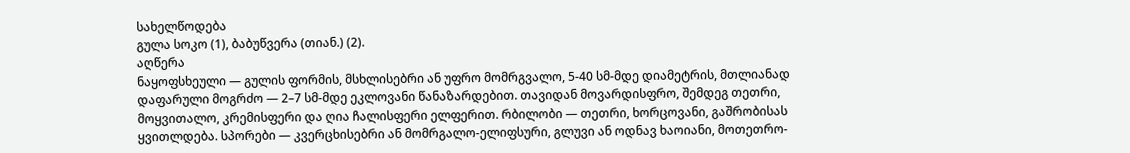სახელწოდება
გულა სოკო (1), ბაბუწვერა (თიან.) (2).
აღწერა
ნაყოფსხეული — გულის ფორმის, მსხლისებრი ან უფრო მომრგვალო, 5-40 სმ-მდე დიამეტრის, მთლიანად დაფარული მოგრძო — 2–7 სმ-მდე ეკლოვანი წანაზარდებით. თავიდან მოვარდისფრო, შემდეგ თეთრი, მოყვითალო, კრემისფერი და ღია ჩალისფერი ელფერით. რბილობი — თეთრი, ხორცოვანი, გაშრობისას ყვითლდება. სპორები — კვერცხისებრი ან მომრგალო-ელიფსური, გლუვი ან ოდნავ ხაოიანი, მოთეთრო-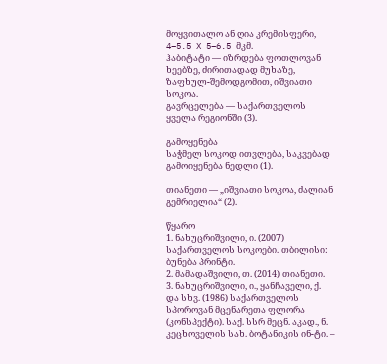მოყვითალო ან ღია კრემისფერი, 4–5.5 X 5–6.5 მკმ.
ჰაბიტატი — იზრდება ფოთლოვან ხეებზე, ძირითადად მუხაზე, ზაფხულ-შემოდგომით, იშვიათი სოკოა.
გავრცელება — საქართველოს ყველა რეგიონში (3).

გამოყენება
საჭმელ სოკოდ ითვლება, საკვებად გამოიყენება ნედლი (1).

თიანეთი — „იშვიათი სოკოა, ძალიან გემრიელია“ (2).

წყარო
1. ნახუცრიშვილი, ი. (2007) საქართველოს სოკოები. თბილისი: ბუნება პრინტი.
2. მამადაშვილი, თ. (2014) თიანეთი.
3. ნახუცრიშვილი, ი., ყანჩაველი, ქ. და სხვ. (1986) საქართველოს სპოროვან მცენარეთა ფლორა (კონსპექტი). საქ. სსრ მეცნ. აკად., ნ. კეცხოველის სახ. ბოტანიკის ინ-ტი. –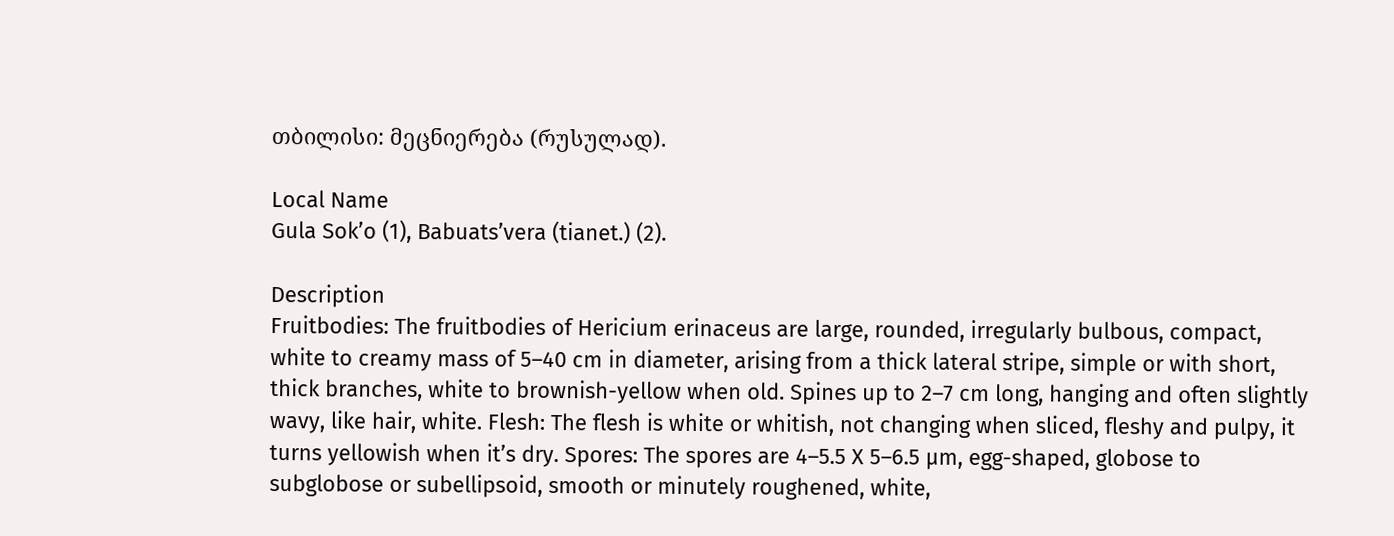თბილისი: მეცნიერება (რუსულად).

Local Name
Gula Sok’o (1), Babuats’vera (tianet.) (2).

Description
Fruitbodies: The fruitbodies of Hericium erinaceus are large, rounded, irregularly bulbous, compact, white to creamy mass of 5–40 cm in diameter, arising from a thick lateral stripe, simple or with short, thick branches, white to brownish-yellow when old. Spines up to 2–7 cm long, hanging and often slightly wavy, like hair, white. Flesh: The flesh is white or whitish, not changing when sliced, fleshy and pulpy, it turns yellowish when it’s dry. Spores: The spores are 4–5.5 X 5–6.5 µm, egg-shaped, globose to subglobose or subellipsoid, smooth or minutely roughened, white,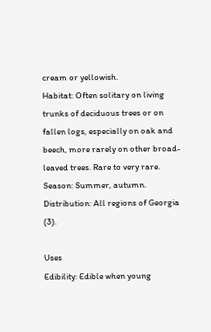cream or yellowish.
Habitat: Often solitary on living trunks of deciduous trees or on fallen logs, especially on oak and beech, more rarely on other broad-leaved trees. Rare to very rare. Season: Summer, autumn.
Distribution: All regions of Georgia (3).

Uses
Edibility: Edible when young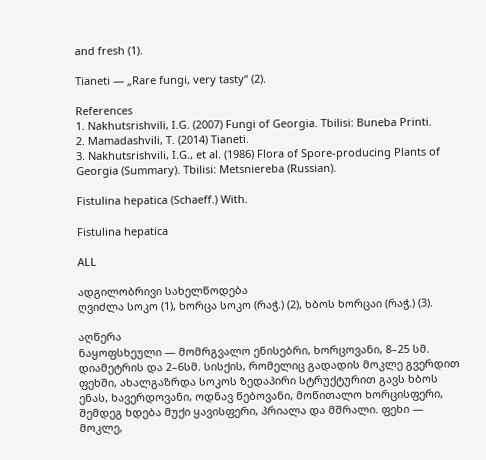and fresh (1).

Tianeti — „Rare fungi, very tasty“ (2).

References
1. Nakhutsrishvili, I.G. (2007) Fungi of Georgia. Tbilisi: Buneba Printi.
2. Mamadashvili, T. (2014) Tianeti.
3. Nakhutsrishvili, I.G., et al. (1986) Flora of Spore-producing Plants of Georgia (Summary). Tbilisi: Metsniereba (Russian).

Fistulina hepatica (Schaeff.) With.

Fistulina hepatica

ALL

ადგილობრივი სახელწოდება
ღვიძლა სოკო (1), ხორცა სოკო (რაჭ.) (2), ხბოს ხორცაი (რაჭ.) (3).

აღწერა
ნაყოფსხეული — მომრგვალო ენისებრი, ხორცოვანი, 8–25 სმ. დიამეტრის და 2–6სმ. სისქის, რომელიც გადადის მოკლე გვერდით ფეხში, ახალგაზრდა სოკოს ზედაპირი სტრუქტურით გავს ხბოს ენას, ხავერდოვანი, ოდნავ წებოვანი, მოწითალო ხორცისფერი, შემდეგ ხდება მუქი ყავისფერი, პრიალა და მშრალი. ფეხი — მოკლე,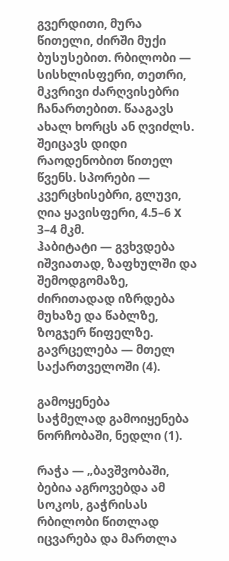გვერდითი, მურა წითელი, ძირში მუქი ბუსუსებით. რბილობი — სისხლისფერი, თეთრი, მკვრივი ძარღვისებრი ჩანართებით. წააგავს ახალ ხორცს ან ღვიძლს. შეიცავს დიდი რაოდენობით წითელ წვენს. სპორები — კვერცხისებრი, გლუვი, ღია ყავისფერი, 4.5–6 X 3–4 მკმ.
ჰაბიტატი — გვხვდება იშვიათად, ზაფხულში და შემოდგომაზე, ძირითადად იზრდება მუხაზე და წაბლზე, ზოგჯერ წიფელზე.
გავრცელება — მთელ საქართველოში (4).

გამოყენება
საჭმელად გამოიყენება ნორჩობაში, ნედლი (1).

რაჭა — „ბავშვობაში, ბებია აგროვებდა ამ სოკოს, გაჭრისას რბილობი წითლად იცვარება და მართლა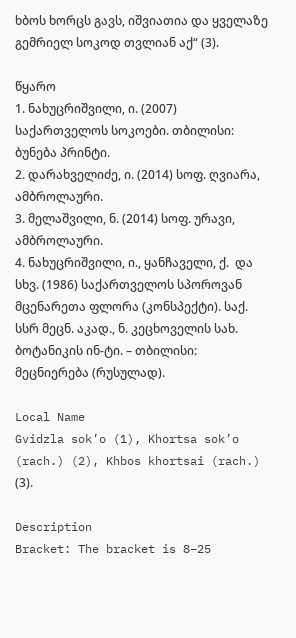ხბოს ხორცს გავს, იშვიათია და ყველაზე გემრიელ სოკოდ თვლიან აქ“ (3).

წყარო
1. ნახუცრიშვილი, ი. (2007) საქართველოს სოკოები. თბილისი: ბუნება პრინტი.
2. დარახველიძე, ი. (2014) სოფ. ღვიარა, ამბროლაური.
3. მელაშვილი, ნ. (2014) სოფ. ურავი, ამბროლაური.
4. ნახუცრიშვილი, ი., ყანჩაველი, ქ.  და სხვ. (1986) საქართველოს სპოროვან მცენარეთა ფლორა (კონსპექტი). საქ. სსრ მეცნ. აკად., ნ. კეცხოველის სახ. ბოტანიკის ინ-ტი. – თბილისი: მეცნიერება (რუსულად).

Local Name
Gvidzla sok’o (1), Khortsa sok’o (rach.) (2), Khbos khortsai (rach.) (3).

Description
Bracket: The bracket is 8–25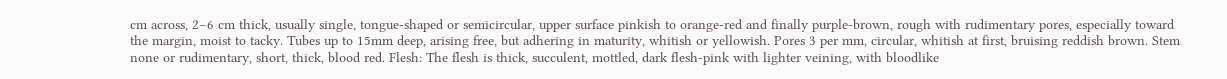cm across, 2–6 cm thick, usually single, tongue-shaped or semicircular, upper surface pinkish to orange-red and finally purple-brown, rough with rudimentary pores, especially toward the margin, moist to tacky. Tubes up to 15mm deep, arising free, but adhering in maturity, whitish or yellowish. Pores 3 per mm, circular, whitish at first, bruising reddish brown. Stem none or rudimentary, short, thick, blood red. Flesh: The flesh is thick, succulent, mottled, dark flesh-pink with lighter veining, with bloodlike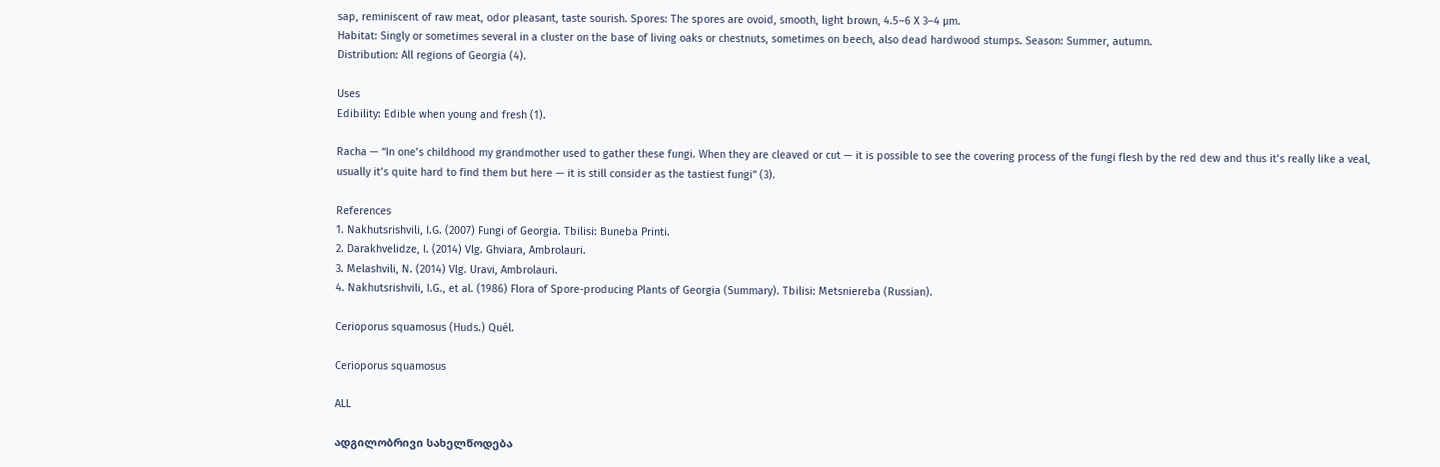sap, reminiscent of raw meat, odor pleasant, taste sourish. Spores: The spores are ovoid, smooth, light brown, 4.5–6 X 3–4 µm.
Habitat: Singly or sometimes several in a cluster on the base of living oaks or chestnuts, sometimes on beech, also dead hardwood stumps. Season: Summer, autumn.
Distribution: All regions of Georgia (4).

Uses
Edibility: Edible when young and fresh (1).

Racha — “In one’s childhood my grandmother used to gather these fungi. When they are cleaved or cut — it is possible to see the covering process of the fungi flesh by the red dew and thus it’s really like a veal, usually it’s quite hard to find them but here — it is still consider as the tastiest fungi” (3).

References
1. Nakhutsrishvili, I.G. (2007) Fungi of Georgia. Tbilisi: Buneba Printi.
2. Darakhvelidze, I. (2014) Vlg. Ghviara, Ambrolauri.
3. Melashvili, N. (2014) Vlg. Uravi, Ambrolauri.
4. Nakhutsrishvili, I.G., et al. (1986) Flora of Spore-producing Plants of Georgia (Summary). Tbilisi: Metsniereba (Russian).

Cerioporus squamosus (Huds.) Quél.

Cerioporus squamosus

ALL

ადგილობრივი სახელწოდება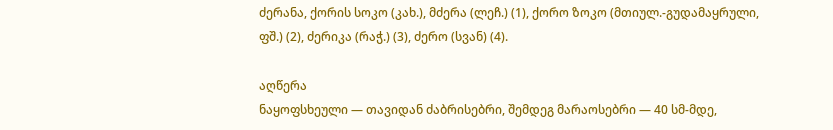ძერანა, ქორის სოკო (კახ.), მძერა (ლეჩ.) (1), ქორო ზოკო (მთიულ.-გუდამაყრული, ფშ.) (2), ძერიკა (რაჭ.) (3), ძერო (სვან) (4).

აღწერა
ნაყოფსხეული — თავიდან ძაბრისებრი, შემდეგ მარაოსებრი — 40 სმ-მდე,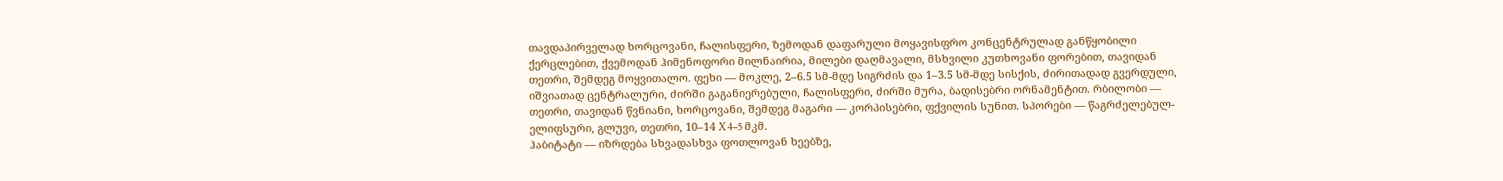თავდაპირველად ხორცოვანი, ჩალისფერი, ზემოდან დაფარული მოყავისფრო კონცენტრულად განწყობილი ქერცლებით, ქვემოდან ჰიმენოფორი მილნაირია, მილები დაღმავალი, მსხვილი კუთხოვანი ფორებით, თავიდან თეთრი, შემდეგ მოყვითალო. ფეხი — მოკლე, 2–6.5 სმ-მდე სიგრძის და 1–3.5 სმ-მდე სისქის, ძირითადად გვერდული, იშვიათად ცენტრალური, ძირში გაგანიერებული, ჩალისფერი, ძირში მურა, ბადისებრი ორნამენტით. რბილობი — თეთრი, თავიდან წვნიანი, ხორცოვანი, შემდეგ მაგარი — კორპისებრი, ფქვილის სუნით. სპორები — წაგრძელებულ-ელიფსური, გლუვი, თეთრი, 10–14 X 4–5 მკმ.
ჰაბიტატი — იზრდება სხვადასხვა ფოთლოვან ხეებზე,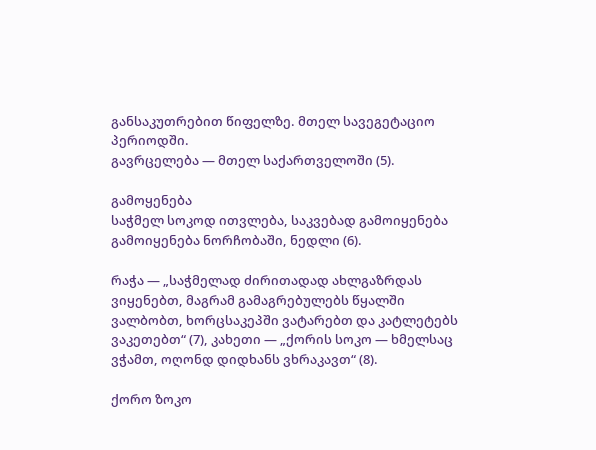განსაკუთრებით წიფელზე. მთელ სავეგეტაციო პერიოდში.
გავრცელება — მთელ საქართველოში (5).

გამოყენება
საჭმელ სოკოდ ითვლება, საკვებად გამოიყენება გამოიყენება ნორჩობაში, ნედლი (6).

რაჭა — „საჭმელად ძირითადად ახლგაზრდას ვიყენებთ, მაგრამ გამაგრებულებს წყალში ვალბობთ, ხორცსაკეპში ვატარებთ და კატლეტებს ვაკეთებთ“ (7), კახეთი — „ქორის სოკო — ხმელსაც ვჭამთ, ოღონდ დიდხანს ვხრაკავთ“ (8).

ქორო ზოკო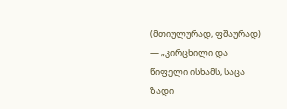(მთიულურად, ფშაურად) — „კირცხილი და წიფელი ისხამს, საცა ზადი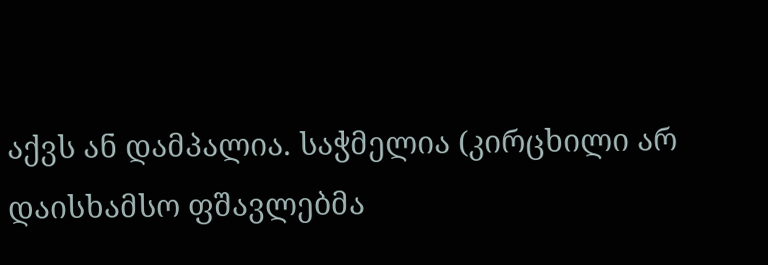აქვს ან დამპალია. საჭმელია (კირცხილი არ დაისხამსო ფშავლებმა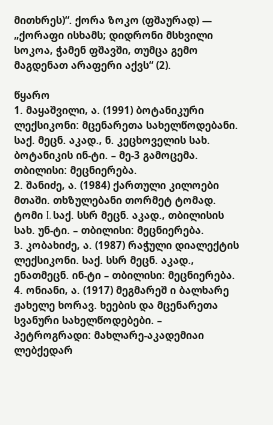მითხრეს)“. ქორა ზოკო (ფშაურად) — „ქორაფი ისხამს; დიდრონი მსხვილი სოკოა, ჭამენ ფშავში, თუმცა გემო მაგდენათ არაფერი აქვს“ (2).

წყარო
1. მაყაშვილი, ა. (1991) ბოტანიკური ლექსიკონი: მცენარეთა სახელწოდებანი. საქ. მეცნ. აკად., ნ. კეცხოველის სახ. ბოტანიკის ინ-ტი. – მე-3 გამოცემა. თბილისი: მეცნიერება.
2. შანიძე, ა. (1984) ქართული კილოები მთაში. თხზულებანი თორმეტ ტომად. ტომი I. საქ. სსრ მეცნ. აკად., თბილისის სახ. უნ-ტი. – თბილისი: მეცნიერება.
3. კობახიძე, ა. (1987) რაჭული დიალექტის ლექსიკონი. საქ. სსრ მეცნ. აკად., ენათმეცნ. ინ-ტი – თბილისი: მეცნიერება.
4. ონიანი, ა. (1917) მეგმარეშ ი ბალხარე ჟახელე ხორავ. ხეების და მცენარეთა სვანური სახელწოდებები. – პეტროგრადი: მახლარე-აკადემიაი ლებქედარ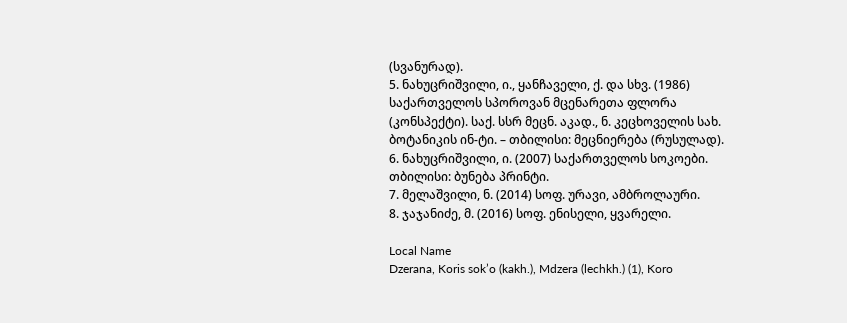(სვანურად).
5. ნახუცრიშვილი, ი., ყანჩაველი, ქ. და სხვ. (1986) საქართველოს სპოროვან მცენარეთა ფლორა (კონსპექტი). საქ. სსრ მეცნ. აკად., ნ. კეცხოველის სახ. ბოტანიკის ინ-ტი. – თბილისი: მეცნიერება (რუსულად).
6. ნახუცრიშვილი, ი. (2007) საქართველოს სოკოები. თბილისი: ბუნება პრინტი.
7. მელაშვილი, ნ. (2014) სოფ. ურავი, ამბროლაური.
8. ჯაჯანიძე, მ. (2016) სოფ. ენისელი, ყვარელი.

Local Name
Dzerana, Koris sok’o (kakh.), Mdzera (lechkh.) (1), Koro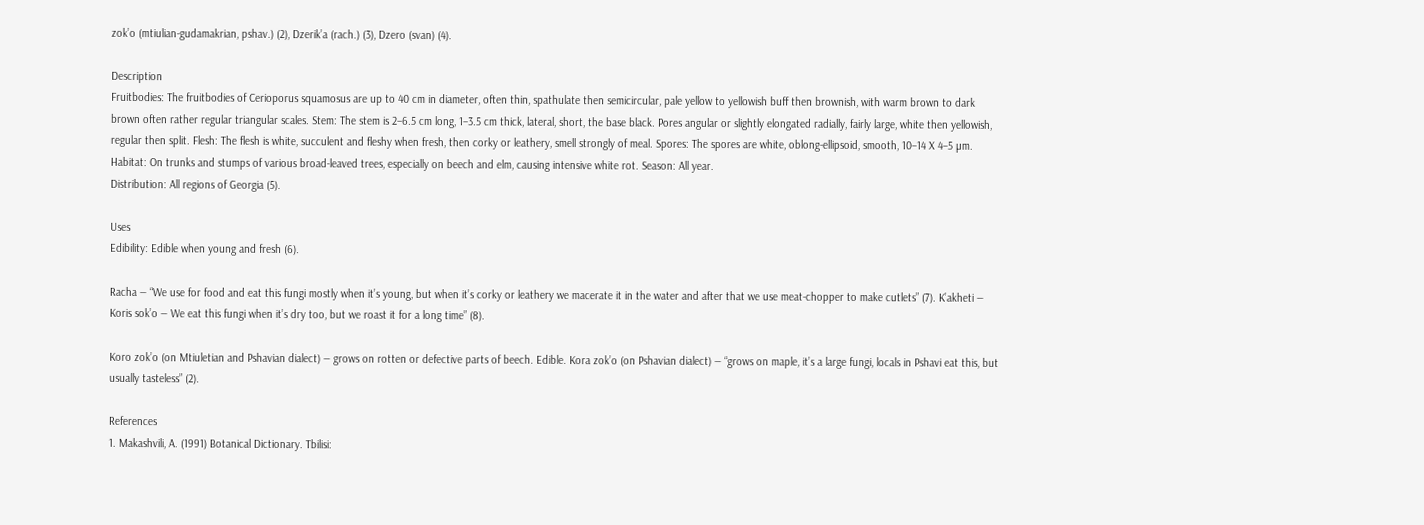zok’o (mtiulian-gudamakrian, pshav.) (2), Dzerik’a (rach.) (3), Dzero (svan) (4).

Description
Fruitbodies: The fruitbodies of Cerioporus squamosus are up to 40 cm in diameter, often thin, spathulate then semicircular, pale yellow to yellowish buff then brownish, with warm brown to dark brown often rather regular triangular scales. Stem: The stem is 2–6.5 cm long, 1–3.5 cm thick, lateral, short, the base black. Pores angular or slightly elongated radially, fairly large, white then yellowish, regular then split. Flesh: The flesh is white, succulent and fleshy when fresh, then corky or leathery, smell strongly of meal. Spores: The spores are white, oblong-ellipsoid, smooth, 10–14 X 4–5 µm.
Habitat: On trunks and stumps of various broad-leaved trees, especially on beech and elm, causing intensive white rot. Season: All year.
Distribution: All regions of Georgia (5).

Uses
Edibility: Edible when young and fresh (6).

Racha — “We use for food and eat this fungi mostly when it’s young, but when it’s corky or leathery we macerate it in the water and after that we use meat-chopper to make cutlets” (7). K’akheti — Koris sok’o — We eat this fungi when it’s dry too, but we roast it for a long time” (8).

Koro zok’o (on Mtiuletian and Pshavian dialect) — grows on rotten or defective parts of beech. Edible. Kora zok’o (on Pshavian dialect) — “grows on maple, it’s a large fungi, locals in Pshavi eat this, but usually tasteless” (2).

References
1. Makashvili, A. (1991) Botanical Dictionary. Tbilisi: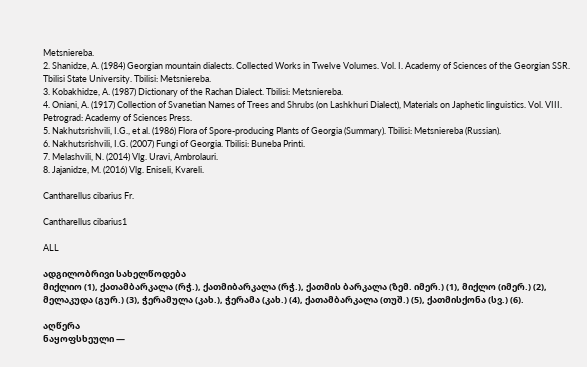Metsniereba.
2. Shanidze, A. (1984) Georgian mountain dialects. Collected Works in Twelve Volumes. Vol. I. Academy of Sciences of the Georgian SSR. Tbilisi State University. Tbilisi: Metsniereba.
3. Kobakhidze, A. (1987) Dictionary of the Rachan Dialect. Tbilisi: Metsniereba.
4. Oniani, A. (1917) Collection of Svanetian Names of Trees and Shrubs (on Lashkhuri Dialect), Materials on Japhetic linguistics. Vol. VIII. Petrograd: Academy of Sciences Press.
5. Nakhutsrishvili, I.G., et al. (1986) Flora of Spore-producing Plants of Georgia (Summary). Tbilisi: Metsniereba (Russian).
6. Nakhutsrishvili, I.G. (2007) Fungi of Georgia. Tbilisi: Buneba Printi.
7. Melashvili, N. (2014) Vlg. Uravi, Ambrolauri.
8. Jajanidze, M. (2016) Vlg. Eniseli, Kvareli.

Cantharellus cibarius Fr.

Cantharellus cibarius1

ALL

ადგილობრივი სახელწოდება
მიქლიო (1), ქათამბარკალა (რჭ.), ქათმიბარკალა (რჭ.), ქათმის ბარკალა (ზემ. იმერ.) (1), მიქლო (იმერ.) (2), მელაკუდა (გურ.) (3), ჭერამულა (კახ.), ჭერამა (კახ.) (4), ქათამბარკალა (თუშ.) (5), ქათმისქონა (სვ.) (6).

აღწერა
ნაყოფსხეული —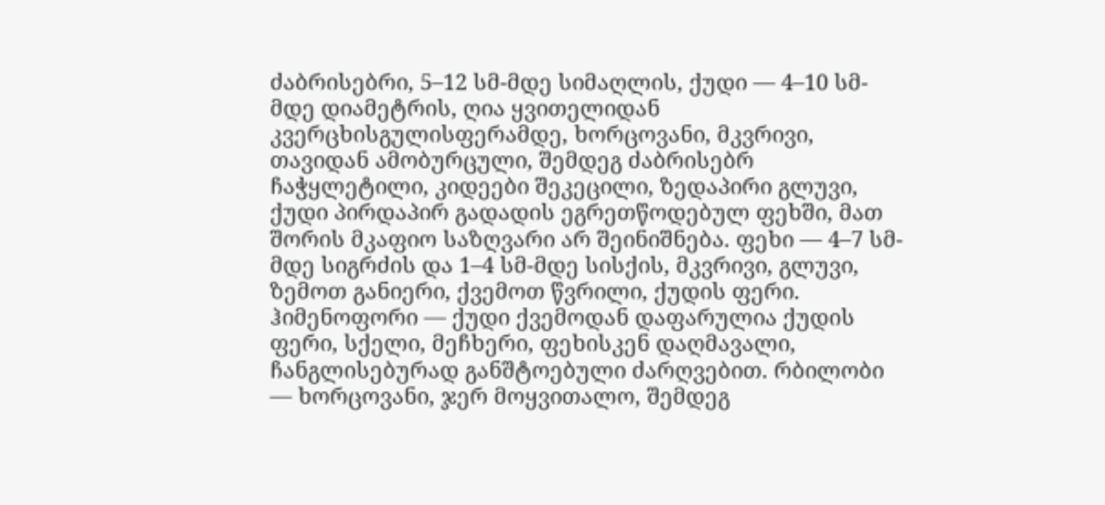ძაბრისებრი, 5–12 სმ-მდე სიმაღლის, ქუდი — 4–10 სმ-მდე დიამეტრის, ღია ყვითელიდან კვერცხისგულისფერამდე, ხორცოვანი, მკვრივი, თავიდან ამობურცული, შემდეგ ძაბრისებრ ჩაჭყლეტილი, კიდეები შეკეცილი, ზედაპირი გლუვი, ქუდი პირდაპირ გადადის ეგრეთწოდებულ ფეხში, მათ შორის მკაფიო საზღვარი არ შეინიშნება. ფეხი — 4–7 სმ-მდე სიგრძის და 1–4 სმ-მდე სისქის, მკვრივი, გლუვი, ზემოთ განიერი, ქვემოთ წვრილი, ქუდის ფერი. ჰიმენოფორი — ქუდი ქვემოდან დაფარულია ქუდის ფერი, სქელი, მეჩხერი, ფეხისკენ დაღმავალი, ჩანგლისებურად განშტოებული ძარღვებით. რბილობი — ხორცოვანი, ჯერ მოყვითალო, შემდეგ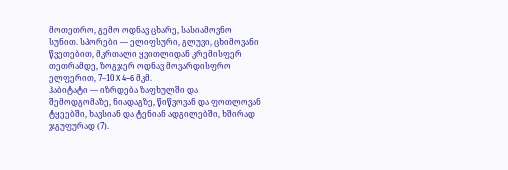მოთეთრო, გემო ოდნავ ცხარე, სასიამოვნო სუნით. სპორები — ელიფსური, გლუვი, ცხიმოვანი წვეთებით, მკრთალი ყვითლიდან კრემისფერ თეთრამდე, ზოგჯერ ოდნავ მოვარდისფრო ელფერით, 7–10 X 4–6 მკმ.
ჰაბიტატი — იზრდება ზაფხულში და შემოდგომაზე, ნიადაგზე, წიწვოვან და ფოთლოვან ტყეებში, ხავსიან და ტენიან ადგილებში, ხშირად ჯგუფურად (7).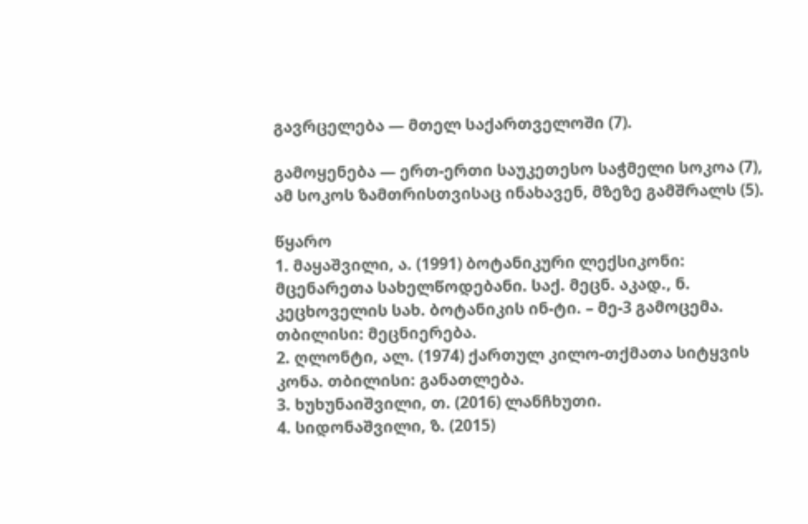გავრცელება — მთელ საქართველოში (7).

გამოყენება — ერთ-ერთი საუკეთესო საჭმელი სოკოა (7), ამ სოკოს ზამთრისთვისაც ინახავენ, მზეზე გამშრალს (5).

წყარო
1. მაყაშვილი, ა. (1991) ბოტანიკური ლექსიკონი: მცენარეთა სახელწოდებანი. საქ. მეცნ. აკად., ნ. კეცხოველის სახ. ბოტანიკის ინ-ტი. – მე-3 გამოცემა. თბილისი: მეცნიერება.
2. ღლონტი, ალ. (1974) ქართულ კილო-თქმათა სიტყვის კონა. თბილისი: განათლება.
3. ხუხუნაიშვილი, თ. (2016) ლანჩხუთი.
4. სიდონაშვილი, ზ. (2015)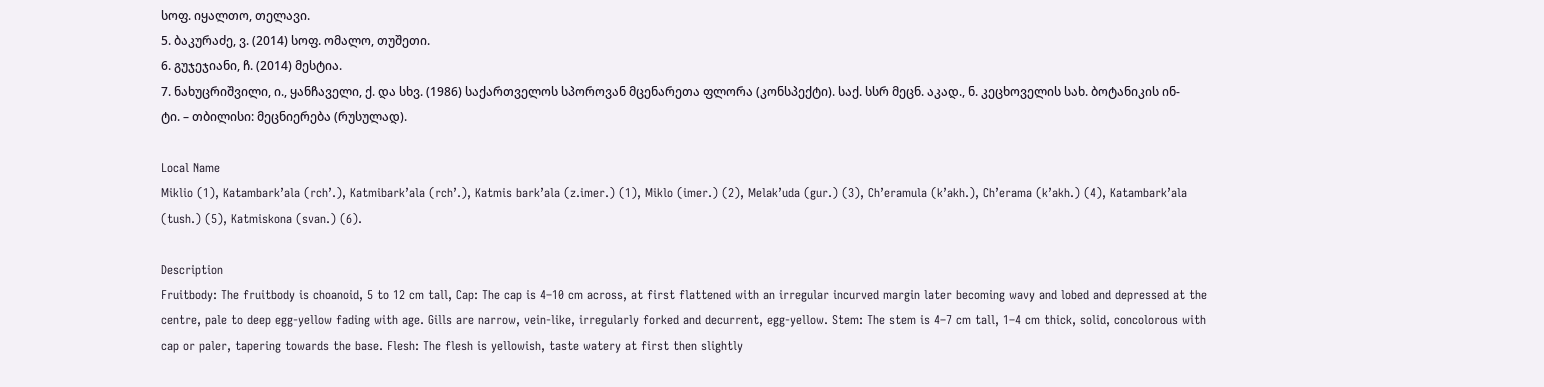სოფ. იყალთო, თელავი.
5. ბაკურაძე, ვ. (2014) სოფ. ომალო, თუშეთი.
6. გუჯეჯიანი, ჩ. (2014) მესტია.
7. ნახუცრიშვილი, ი., ყანჩაველი, ქ. და სხვ. (1986) საქართველოს სპოროვან მცენარეთა ფლორა (კონსპექტი). საქ. სსრ მეცნ. აკად., ნ. კეცხოველის სახ. ბოტანიკის ინ-ტი. – თბილისი: მეცნიერება (რუსულად).

Local Name
Miklio (1), Katambark’ala (rch’.), Katmibark’ala (rch’.), Katmis bark’ala (z.imer.) (1), Miklo (imer.) (2), Melak’uda (gur.) (3), Ch’eramula (k’akh.), Ch’erama (k’akh.) (4), Katambark’ala (tush.) (5), Katmiskona (svan.) (6).

Description
Fruitbody: The fruitbody is choanoid, 5 to 12 cm tall, Cap: The cap is 4–10 cm across, at first flattened with an irregular incurved margin later becoming wavy and lobed and depressed at the centre, pale to deep egg-yellow fading with age. Gills are narrow, vein-like, irregularly forked and decurrent, egg-yellow. Stem: The stem is 4–7 cm tall, 1–4 cm thick, solid, concolorous with cap or paler, tapering towards the base. Flesh: The flesh is yellowish, taste watery at first then slightly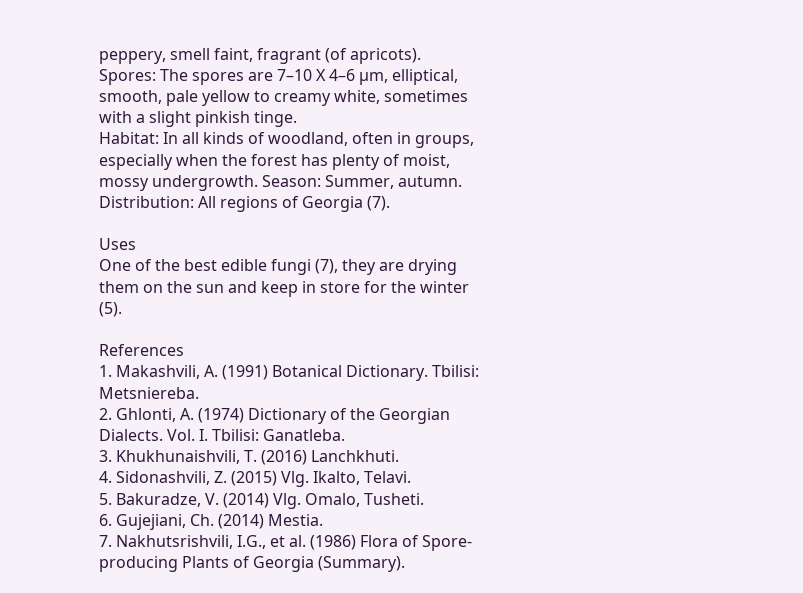peppery, smell faint, fragrant (of apricots). Spores: The spores are 7–10 X 4–6 µm, elliptical, smooth, pale yellow to creamy white, sometimes with a slight pinkish tinge.
Habitat: In all kinds of woodland, often in groups, especially when the forest has plenty of moist, mossy undergrowth. Season: Summer, autumn.
Distribution: All regions of Georgia (7).

Uses
One of the best edible fungi (7), they are drying them on the sun and keep in store for the winter (5).

References
1. Makashvili, A. (1991) Botanical Dictionary. Tbilisi: Metsniereba.
2. Ghlonti, A. (1974) Dictionary of the Georgian Dialects. Vol. I. Tbilisi: Ganatleba.
3. Khukhunaishvili, T. (2016) Lanchkhuti.
4. Sidonashvili, Z. (2015) Vlg. Ikalto, Telavi.
5. Bakuradze, V. (2014) Vlg. Omalo, Tusheti.
6. Gujejiani, Ch. (2014) Mestia.
7. Nakhutsrishvili, I.G., et al. (1986) Flora of Spore-producing Plants of Georgia (Summary).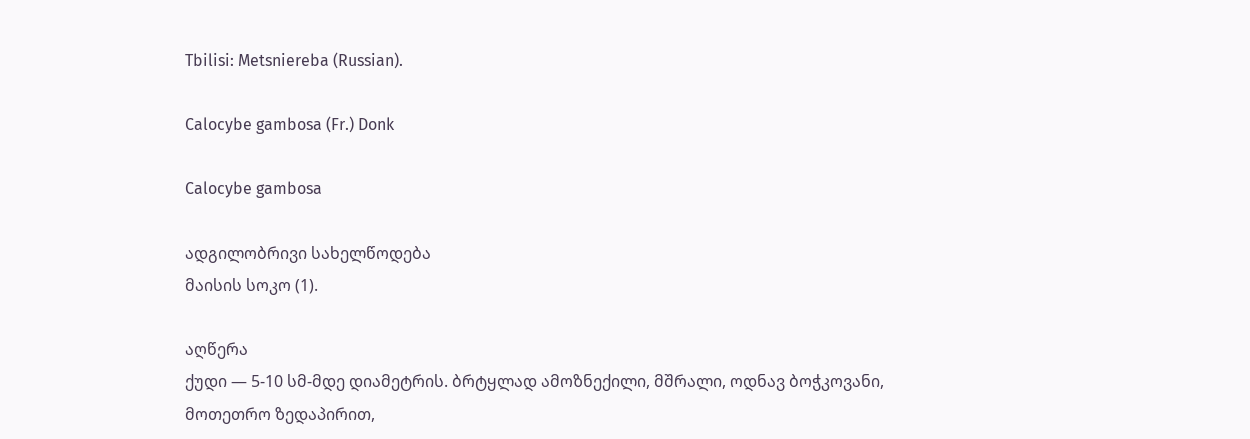Tbilisi: Metsniereba (Russian).

Calocybe gambosa (Fr.) Donk

Calocybe gambosa

ადგილობრივი სახელწოდება
მაისის სოკო (1).

აღწერა
ქუდი — 5-10 სმ-მდე დიამეტრის. ბრტყლად ამოზნექილი, მშრალი, ოდნავ ბოჭკოვანი, მოთეთრო ზედაპირით,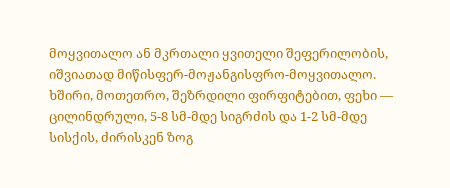მოყვითალო ან მკრთალი ყვითელი შეფერილობის, იშვიათად მიწისფერ-მოჟანგისფრო-მოყვითალო. ხშირი, მოთეთრო, შეზრდილი ფირფიტებით, ფეხი — ცილინდრული, 5-8 სმ-მდე სიგრძის და 1-2 სმ-მდე სისქის, ძირისკენ ზოგ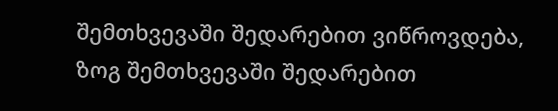შემთხვევაში შედარებით ვიწროვდება, ზოგ შემთხვევაში შედარებით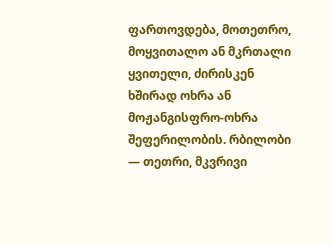ფართოვდება, მოთეთრო, მოყვითალო ან მკრთალი ყვითელი, ძირისკენ ხშირად ოხრა ან მოჟანგისფრო-ოხრა შეფერილობის. რბილობი — თეთრი, მკვრივი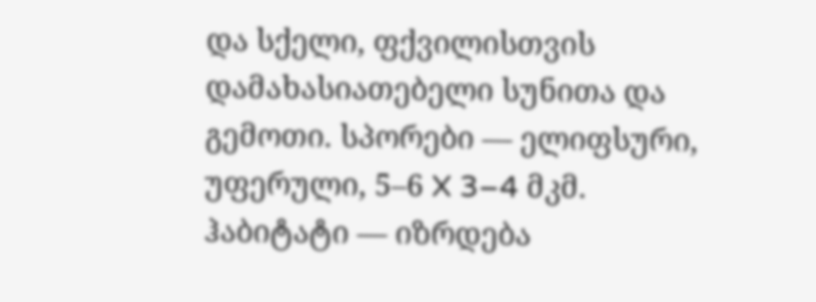და სქელი, ფქვილისთვის დამახასიათებელი სუნითა და გემოთი. სპორები — ელიფსური, უფერული, 5–6 X 3–4 მკმ.
ჰაბიტატი — იზრდება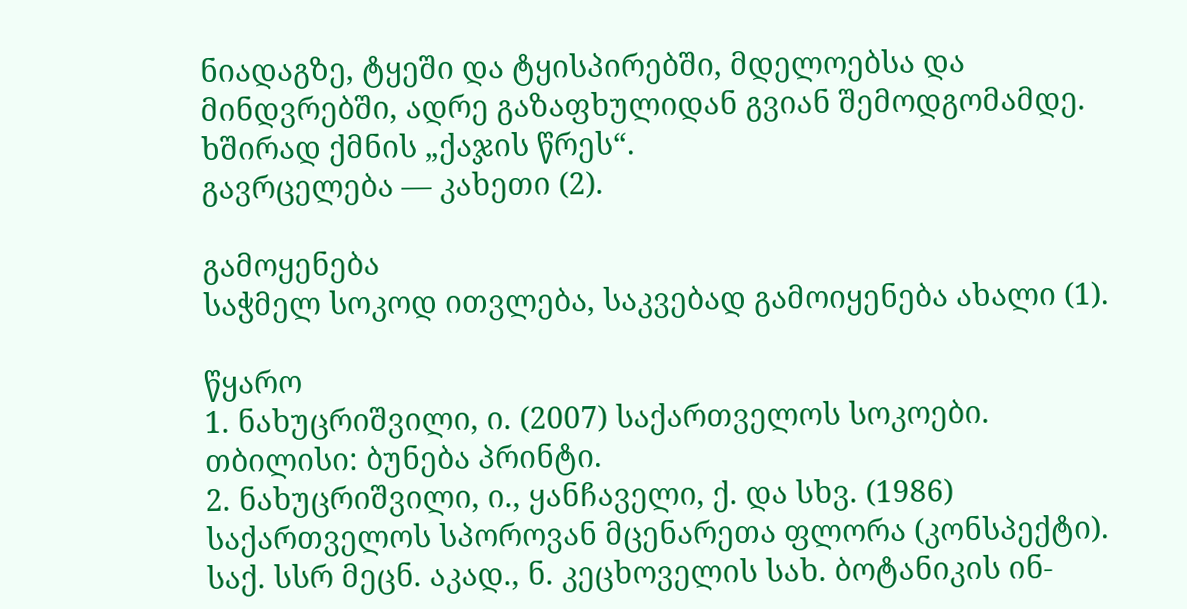ნიადაგზე, ტყეში და ტყისპირებში, მდელოებსა და მინდვრებში, ადრე გაზაფხულიდან გვიან შემოდგომამდე. ხშირად ქმნის „ქაჯის წრეს“.
გავრცელება — კახეთი (2).

გამოყენება
საჭმელ სოკოდ ითვლება, საკვებად გამოიყენება ახალი (1).

წყარო
1. ნახუცრიშვილი, ი. (2007) საქართველოს სოკოები. თბილისი: ბუნება პრინტი.
2. ნახუცრიშვილი, ი., ყანჩაველი, ქ. და სხვ. (1986) საქართველოს სპოროვან მცენარეთა ფლორა (კონსპექტი). საქ. სსრ მეცნ. აკად., ნ. კეცხოველის სახ. ბოტანიკის ინ-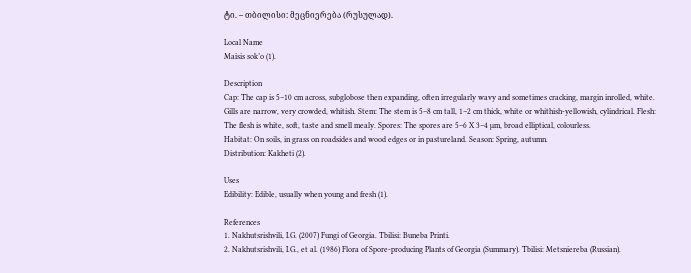ტი. – თბილისი: მეცნიერება (რუსულად).

Local Name
Maisis sok’o (1).

Description
Cap: The cap is 5–10 cm across, subglobose then expanding, often irregularly wavy and sometimes cracking, margin inrolled, white. Gills are narrow, very crowded, whitish. Stem: The stem is 5–8 cm tall, 1–2 cm thick, white or whithish-yellowish, cylindrical. Flesh: The flesh is white, soft, taste and smell mealy. Spores: The spores are 5–6 X 3–4 µm, broad elliptical, colourless.
Habitat: On soils, in grass on roadsides and wood edges or in pastureland. Season: Spring, autumn.
Distribution: Kakheti (2).

Uses
Edibility: Edible, usually when young and fresh (1).

References
1. Nakhutsrishvili, I.G. (2007) Fungi of Georgia. Tbilisi: Buneba Printi.
2. Nakhutsrishvili, I.G., et al. (1986) Flora of Spore-producing Plants of Georgia (Summary). Tbilisi: Metsniereba (Russian).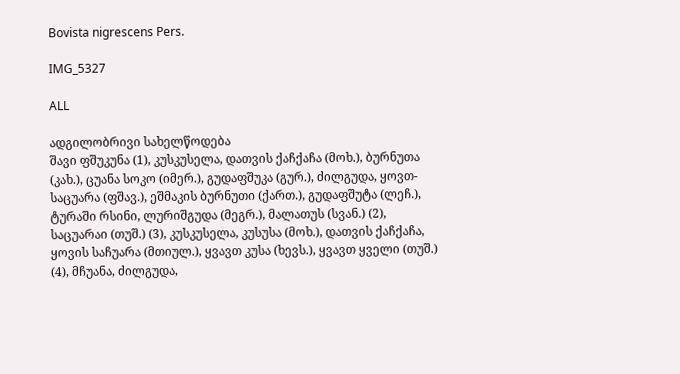Bovista nigrescens Pers.

IMG_5327

ALL

ადგილობრივი სახელწოდება
შავი ფშუკუნა (1), კუსკუსელა, დათვის ქაჩქაჩა (მოხ.), ბურნუთა (კახ.), ცუანა სოკო (იმერ.), გუდაფშუკა (გურ.), ძილგუდა, ყოვთ-საცუარა (ფშავ.), ეშმაკის ბურნუთი (ქართ.), გუდაფშუტა (ლეჩ.), ტურაში რსინი, ლურიშგუდა (მეგრ.), მალათუს (სვან.) (2), საცუარაი (თუშ.) (3), კუსკუსელა, კუსუსა (მოხ.), დათვის ქაჩქაჩა, ყოვის საჩუარა (მთიულ.), ყვავთ კუსა (ხევს.), ყვავთ ყველი (თუშ.) (4), მჩუანა, ძილგუდა,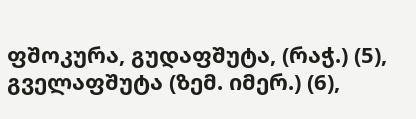ფშოკურა, გუდაფშუტა, (რაჭ.) (5), გველაფშუტა (ზემ. იმერ.) (6),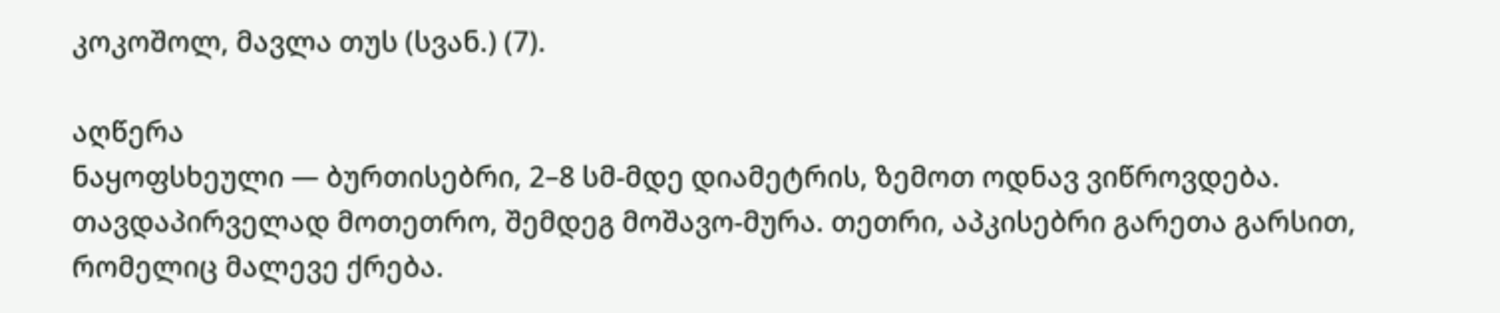კოკოშოლ, მავლა თუს (სვან.) (7).

აღწერა
ნაყოფსხეული — ბურთისებრი, 2–8 სმ-მდე დიამეტრის, ზემოთ ოდნავ ვიწროვდება. თავდაპირველად მოთეთრო, შემდეგ მოშავო-მურა. თეთრი, აპკისებრი გარეთა გარსით, რომელიც მალევე ქრება.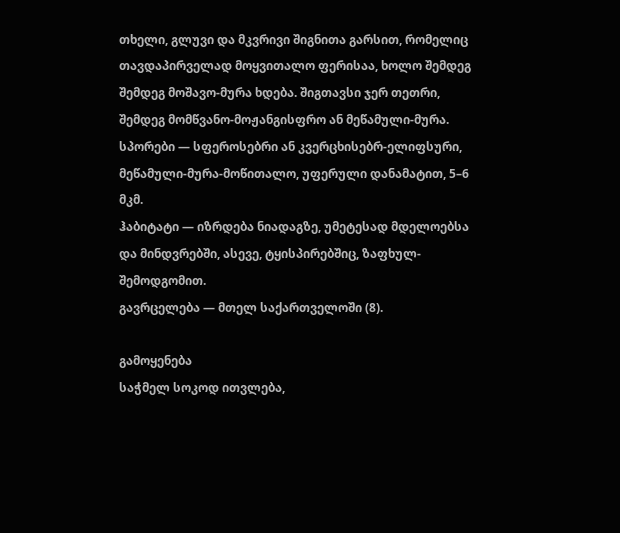თხელი, გლუვი და მკვრივი შიგნითა გარსით, რომელიც თავდაპირველად მოყვითალო ფერისაა, ხოლო შემდეგ შემდეგ მოშავო-მურა ხდება. შიგთავსი ჯერ თეთრი, შემდეგ მომწვანო-მოჟანგისფრო ან მეწამული-მურა. სპორები — სფეროსებრი ან კვერცხისებრ-ელიფსური, მეწამული-მურა-მოწითალო, უფერული დანამატით, 5–6 მკმ.
ჰაბიტატი — იზრდება ნიადაგზე, უმეტესად მდელოებსა და მინდვრებში, ასევე, ტყისპირებშიც, ზაფხულ-შემოდგომით.
გავრცელება — მთელ საქართველოში (8).

გამოყენება
საჭმელ სოკოდ ითვლება,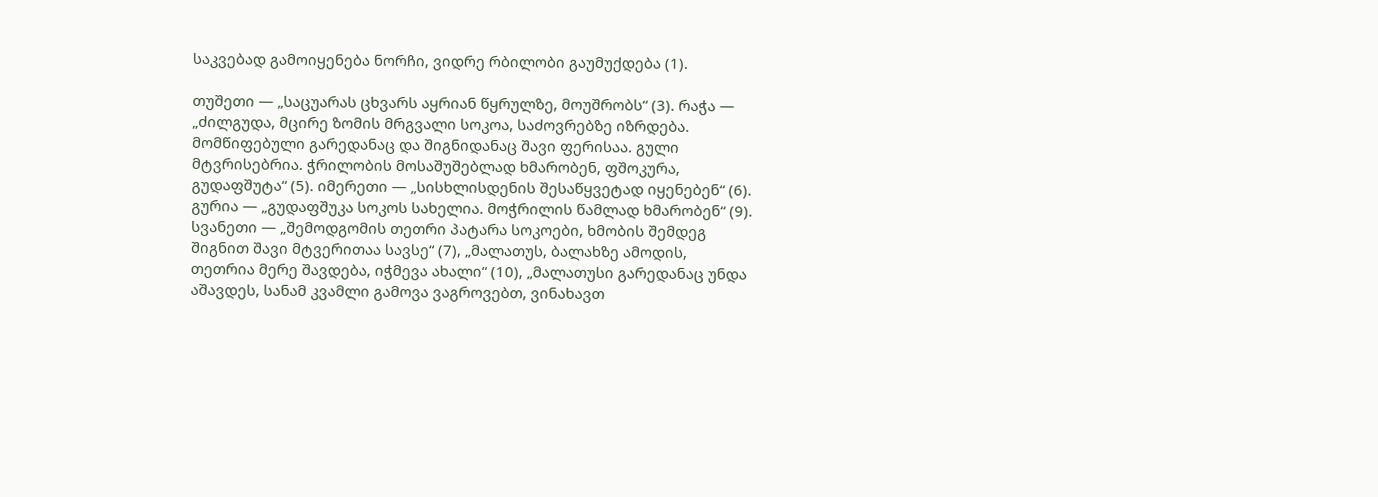საკვებად გამოიყენება ნორჩი, ვიდრე რბილობი გაუმუქდება (1).

თუშეთი — „საცუარას ცხვარს აყრიან წყრულზე, მოუშრობს“ (3). რაჭა — „ძილგუდა, მცირე ზომის მრგვალი სოკოა, საძოვრებზე იზრდება. მომწიფებული გარედანაც და შიგნიდანაც შავი ფერისაა. გული მტვრისებრია. ჭრილობის მოსაშუშებლად ხმარობენ, ფშოკურა, გუდაფშუტა“ (5). იმერეთი — „სისხლისდენის შესაწყვეტად იყენებენ“ (6). გურია — „გუდაფშუკა სოკოს სახელია. მოჭრილის წამლად ხმარობენ“ (9). სვანეთი — „შემოდგომის თეთრი პატარა სოკოები, ხმობის შემდეგ შიგნით შავი მტვერითაა სავსე“ (7), „მალათუს, ბალახზე ამოდის, თეთრია მერე შავდება, იჭმევა ახალი“ (10), „მალათუსი გარედანაც უნდა აშავდეს, სანამ კვამლი გამოვა ვაგროვებთ, ვინახავთ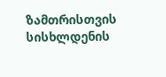ზამთრისთვის სისხლდენის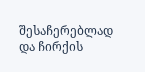შესაჩერებლად და ჩირქის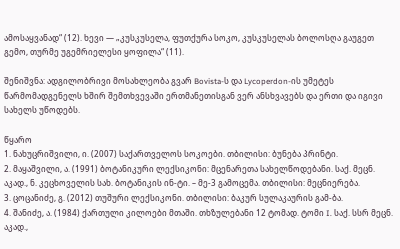ამოსაყვანად“ (12). ხევი — „კუსკუსელა, ფუთქურა სოკო, კუსკუსელას ბოლოსღა გაუგეთ გემო, თურმე უგემრიელესი ყოფილა“ (11).

შენიშვნა: ადგილობრივი მოსახლეობა გვარ Bovista-ს და Lycoperdon-ის უმეტეს წარმომადგენელს ხშირ შემთხვევაში ერთმანეთისგან ვერ ანსხვავებს და ერთი და იგივი სახელს უწოდებს.

წყარო
1. ნახუცრიშვილი, ი. (2007) საქართველოს სოკოები. თბილისი: ბუნება პრინტი.
2. მაყაშვილი, ა. (1991) ბოტანიკური ლექსიკონი: მცენარეთა სახელწოდებანი. საქ. მეცნ. აკად., ნ. კეცხოველის სახ. ბოტანიკის ინ-ტი. – მე-3 გამოცემა. თბილისი: მეცნიერება.
3. ცოცანიძე, გ. (2012) თუშური ლექსიკონი. თბილისი: ბაკურ სულაკაურის გამ-ბა.
4. შანიძე, ა. (1984) ქართული კილოები მთაში. თხზულებანი 12 ტომად. ტომი I. საქ. სსრ მეცნ. აკად.,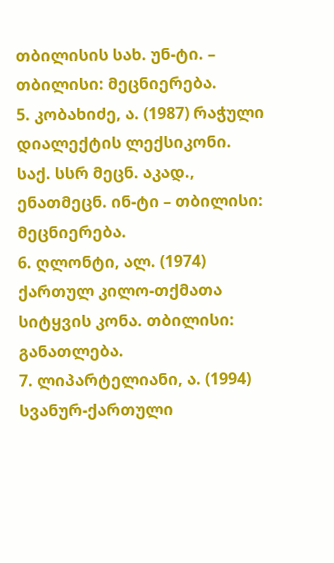თბილისის სახ. უნ-ტი. – თბილისი: მეცნიერება.
5. კობახიძე, ა. (1987) რაჭული დიალექტის ლექსიკონი. საქ. სსრ მეცნ. აკად., ენათმეცნ. ინ-ტი – თბილისი: მეცნიერება.
6. ღლონტი, ალ. (1974) ქართულ კილო-თქმათა სიტყვის კონა. თბილისი: განათლება.
7. ლიპარტელიანი, ა. (1994) სვანურ-ქართული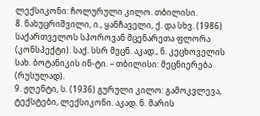ლექსიკონი: ჩოლურული კილო. თბილისი.
8. ნახუცრიშვილი, ი., ყანჩაველი, ქ. და სხვ. (1986) საქართველოს სპოროვან მცენარეთა ფლორა (კონსპექტი). საქ. სსრ მეცნ. აკად., ნ. კეცხოველის სახ. ბოტანიკის ინ-ტი. – თბილისი: მეცნიერება (რუსულად).
9. ჟღენტი, ს. (1936) გურული კილო: გამოკვლევა, ტექსტები, ლექსიკონი. აკად. ნ. მარის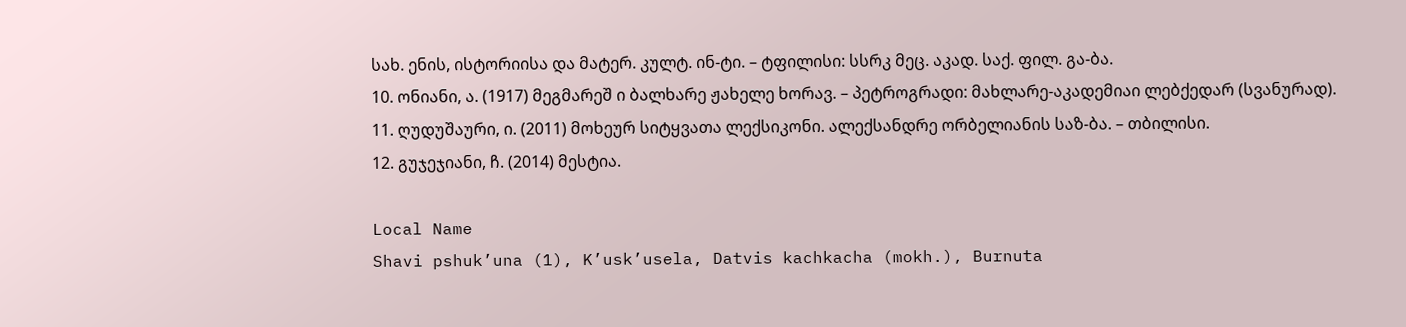სახ. ენის, ისტორიისა და მატერ. კულტ. ინ-ტი. – ტფილისი: სსრკ მეც. აკად. საქ. ფილ. გა-ბა.
10. ონიანი, ა. (1917) მეგმარეშ ი ბალხარე ჟახელე ხორავ. – პეტროგრადი: მახლარე-აკადემიაი ლებქედარ (სვანურად).
11. ღუდუშაური, ი. (2011) მოხეურ სიტყვათა ლექსიკონი. ალექსანდრე ორბელიანის საზ-ბა. – თბილისი.
12. გუჯეჯიანი, ჩ. (2014) მესტია.

Local Name
Shavi pshuk’una (1), K’usk’usela, Datvis kachkacha (mokh.), Burnuta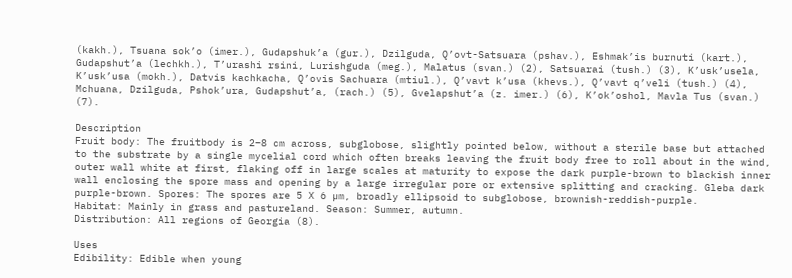(kakh.), Tsuana sok’o (imer.), Gudapshuk’a (gur.), Dzilguda, Q’ovt-Satsuara (pshav.), Eshmak’is burnuti (kart.), Gudapshut’a (lechkh.), T’urashi rsini, Lurishguda (meg.), Malatus (svan.) (2), Satsuarai (tush.) (3), K’usk’usela, K’usk’usa (mokh.), Datvis kachkacha, Q’ovis Sachuara (mtiul.), Q’vavt k’usa (khevs.), Q’vavt q’veli (tush.) (4), Mchuana, Dzilguda, Pshok’ura, Gudapshut’a, (rach.) (5), Gvelapshut’a (z. imer.) (6), K’ok’oshol, Mavla Tus (svan.) (7).

Description
Fruit body: The fruitbody is 2–8 cm across, subglobose, slightly pointed below, without a sterile base but attached to the substrate by a single mycelial cord which often breaks leaving the fruit body free to roll about in the wind, outer wall white at first, flaking off in large scales at maturity to expose the dark purple-brown to blackish inner wall enclosing the spore mass and opening by a large irregular pore or extensive splitting and cracking. Gleba dark purple-brown. Spores: The spores are 5 X 6 µm, broadly ellipsoid to subglobose, brownish-reddish-purple.
Habitat: Mainly in grass and pastureland. Season: Summer, autumn.
Distribution: All regions of Georgia (8).

Uses
Edibility: Edible when young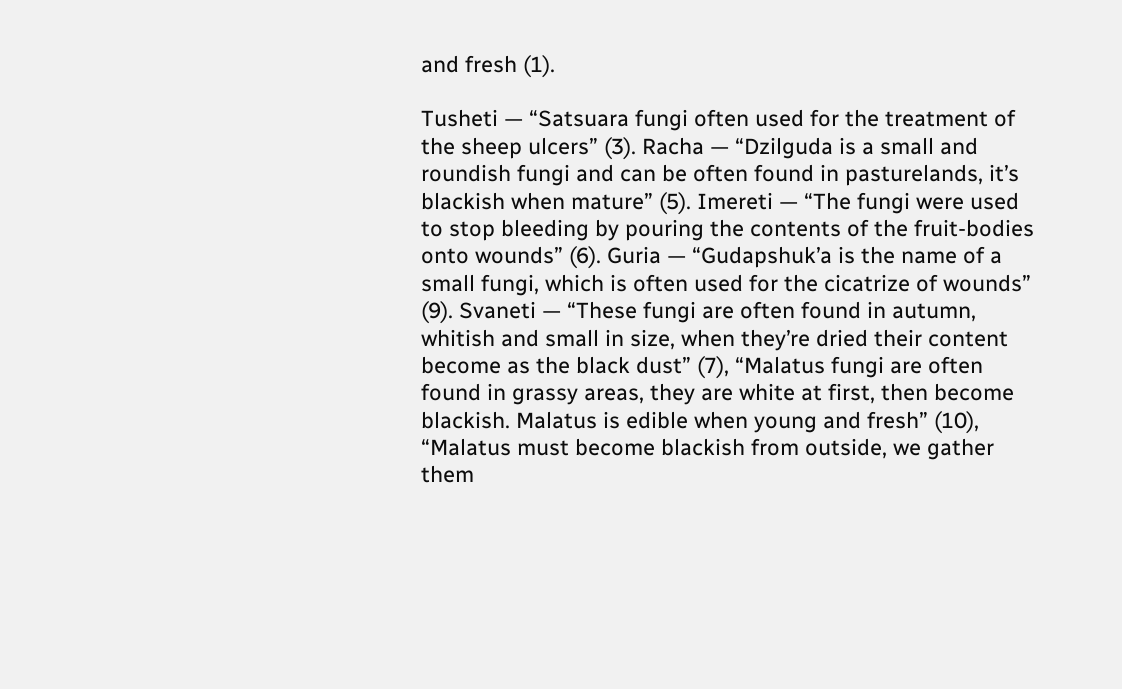and fresh (1).

Tusheti — “Satsuara fungi often used for the treatment of the sheep ulcers” (3). Racha — “Dzilguda is a small and roundish fungi and can be often found in pasturelands, it’s blackish when mature” (5). Imereti — “The fungi were used to stop bleeding by pouring the contents of the fruit-bodies onto wounds” (6). Guria — “Gudapshuk’a is the name of a small fungi, which is often used for the cicatrize of wounds” (9). Svaneti — “These fungi are often found in autumn, whitish and small in size, when they’re dried their content become as the black dust” (7), “Malatus fungi are often found in grassy areas, they are white at first, then become blackish. Malatus is edible when young and fresh” (10), “Malatus must become blackish from outside, we gather them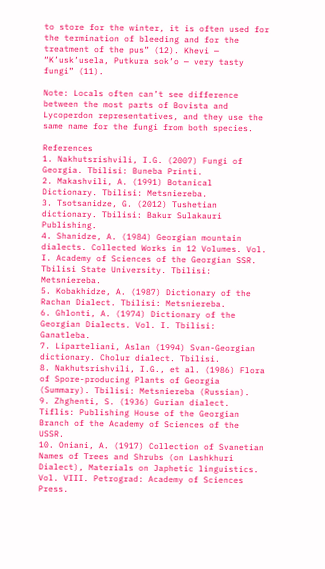to store for the winter, it is often used for the termination of bleeding and for the treatment of the pus” (12). Khevi — “K’usk’usela, Putkura sok’o — very tasty fungi” (11).

Note: Locals often can’t see difference between the most parts of Bovista and Lycoperdon representatives, and they use the same name for the fungi from both species.

References
1. Nakhutsrishvili, I.G. (2007) Fungi of Georgia. Tbilisi: Buneba Printi.
2. Makashvili, A. (1991) Botanical Dictionary. Tbilisi: Metsniereba.
3. Tsotsanidze, G. (2012) Tushetian dictionary. Tbilisi: Bakur Sulakauri Publishing.
4. Shanidze, A. (1984) Georgian mountain dialects. Collected Works in 12 Volumes. Vol. I. Academy of Sciences of the Georgian SSR. Tbilisi State University. Tbilisi: Metsniereba.
5. Kobakhidze, A. (1987) Dictionary of the Rachan Dialect. Tbilisi: Metsniereba.
6. Ghlonti, A. (1974) Dictionary of the Georgian Dialects. Vol. I. Tbilisi: Ganatleba.
7. Liparteliani, Aslan (1994) Svan-Georgian dictionary. Cholur dialect. Tbilisi.
8. Nakhutsrishvili, I.G., et al. (1986) Flora of Spore-producing Plants of Georgia (Summary). Tbilisi: Metsniereba (Russian).
9. Zhghenti, S. (1936) Gurian dialect. Tiflis: Publishing House of the Georgian Branch of the Academy of Sciences of the USSR.
10. Oniani, A. (1917) Collection of Svanetian Names of Trees and Shrubs (on Lashkhuri Dialect), Materials on Japhetic linguistics. Vol. VIII. Petrograd: Academy of Sciences Press.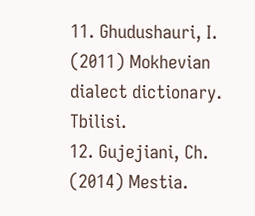11. Ghudushauri, I. (2011) Mokhevian dialect dictionary. Tbilisi.
12. Gujejiani, Ch. (2014) Mestia.